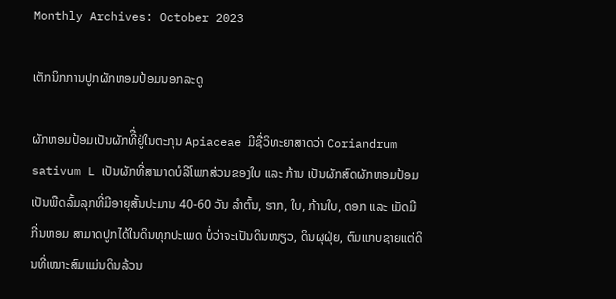Monthly Archives: October 2023

ເຕັກນິກການປູກຜັກຫອມປ້ອມນອກລະດູ

ຜັກຫອມປ້ອມເປັນຜັກທີື່ຢູ່ໃນຕະກຸນ Apiaceae ມີຊື່ວິທະຍາສາດວ່າ Coriandrum sativum L ເປັນຜັກທີ່ສາມາດບໍລີໂພກສ່ວນຂອງໃບ ແລະ ກ້ານ ເປັນຜັກສົດຜັກຫອມປ້ອມເປັນພືດລົ້ມລຸກທີ່ມີອາຍຸສັ້ນປະມານ 40-60 ວັນ ລໍາຕົ້ນ, ຮາກ, ໃບ, ກ້ານໃບ, ດອກ ແລະ ເມັດມີກີ່ນຫອມ ສາມາດປູກໄດ້ໃນດິນທຸກປະເພດ ບໍ່ວ່າຈະເປັນດິນໜຽວ, ດິນຜຸຝຸ່ຍ, ຕົມແກບຊາຍແຕ່ດິນທີ່ເໝາະສົມແມ່ນດິນລ້ວນ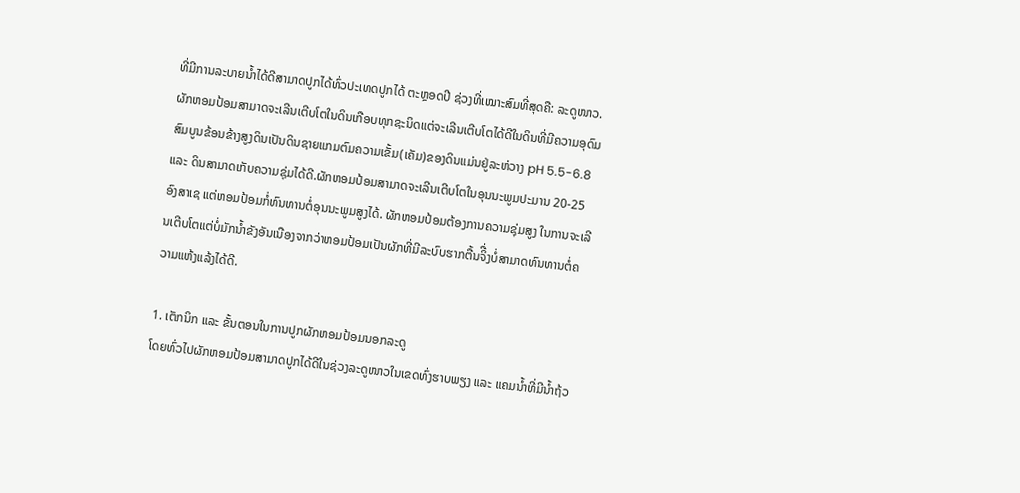ທີ່ມີການລະບາຍນໍ້າໄດ້ດີສາມາດປູກໄດ້ທົ່ວປະເທດປູກໄດ້ ຕະຫຼອດປີ ຊ່ວງທີ່ເໝາະສົມທີ່ສຸດຄື: ລະດູໜາວ.ຜັກຫອມປ້ອມສາມາດຈະເລີນເຕີບໂຕໃນດິນເກືອບທຸກຊະນິດແຕ່ຈະເລີນເຕີບໂຕໄດ້ດີໃນດິນທີ່ມີຄວາມອຸດົມສົມບູນຂ້ອນຂ້າງສູງດິນເປັນດິນຊາຍແກມຕົມຄວາມເຂັ້ມ(ເຄັມ)ຂອງດິນແມ່ນຢູ່ລະຫ່ວາງ pH 5.5-6.8 ແລະ ດິນສາມາດເກັບຄວາມຊຸ່ມໄດ້ດີ.ຜັກຫອມປ້ອມສາມາດຈະເລີນເຕີບໂຕໃນອຸນນະພູມປະມານ 20-25 ອົງສາເຊ ແຕ່ຫອມປ້ອມກໍ່ທົນທານຕໍ່ອຸນນະພູມສູງໄດ້. ຜັກຫອມປ້ອມຕ້ອງການຄວາມຊຸ່ມສູງ ໃນການຈະເລີນເຕີບໂຕແຕ່ບໍ່ມັກນໍ້າຂັງອັນເນືອງຈາກວ່າຫອມປ້ອມເປັນຜັກທີ່ມີລະບົບຮາກຕື້ນຈິື່ງບໍ່ສາມາດທົນທານຕໍ່ຄວາມແຫ້ງແລ້ງໄດ້ດີ.

1. ເຕັກນິກ ແລະ ຂັ້ນຕອນໃນການປູກຜັກຫອມປ້ອມນອກລະດູ
ໂດຍທົ່ວໄປຜັກຫອມປ້ອມສາມາດປູກໄດ້ດີໃນຊ່ວງລະດູໜາວໃນເຂດທົ່ງຮາບພຽງ ແລະ ແຄມນໍ້າທີ່ມີນໍ້າຖ້ວ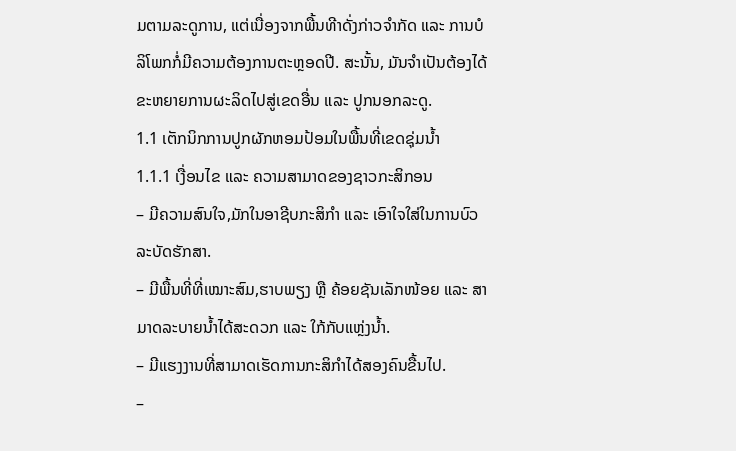ມຕາມລະດູການ, ແຕ່ເນື່ອງຈາກພື້ນທີາດັ່ງກ່າວຈໍາກັດ ແລະ ການບໍລິໂພກກໍ່ມີຄວາມຕ້ອງການຕະຫຼອດປີ. ສະນັ້ນ, ມັນຈໍາເປັນຕ້ອງໄດ້ຂະຫຍາຍການຜະລິດໄປສູ່ເຂດອື່ນ ແລະ ປູກນອກລະດູ.
1.1 ເຕັກນິກການປູກຜັກຫອມປ້ອມໃນພື້ນທີ່ເຂດຊຸ່ມນໍ້າ
1.1.1 ເງື່ອນໄຂ ແລະ ຄວາມສາມາດຂອງຊາວກະສິກອນ
– ມີຄວາມສົນໃຈ,ມັກໃນອາຊີບກະສິກໍາ ແລະ ເອົາໃຈໃສ່ໃນການບົວລະບັດຮັກສາ.
– ມີພື້ນທີ່ທີ່ເໝາະສົມ,ຮາບພຽງ ຫຼື ຄ້ອຍຊັນເລັກໜ້ອຍ ແລະ ສາມາດລະບາຍນໍ້າໄດ້ສະດວກ ແລະ ໃກ້ກັບແຫຼ່ງນໍ້າ.
– ມີແຮງງານທີ່ສາມາດເຮັດການກະສິກໍາໄດ້ສອງຄົນຂື້ນໄປ.
–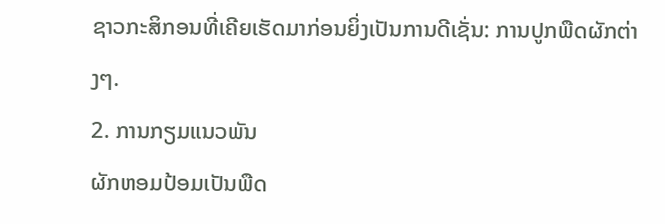ຊາວກະສິກອນທີ່ເຄີຍເຮັດມາກ່ອນຍິ່ງເປັນການດີເຊັ່ນ: ການປູກພືດຜັກຕ່າງໆ.
2. ການກຽມແນວພັນ
ຜັກຫອມປ້ອມເປັນພືດ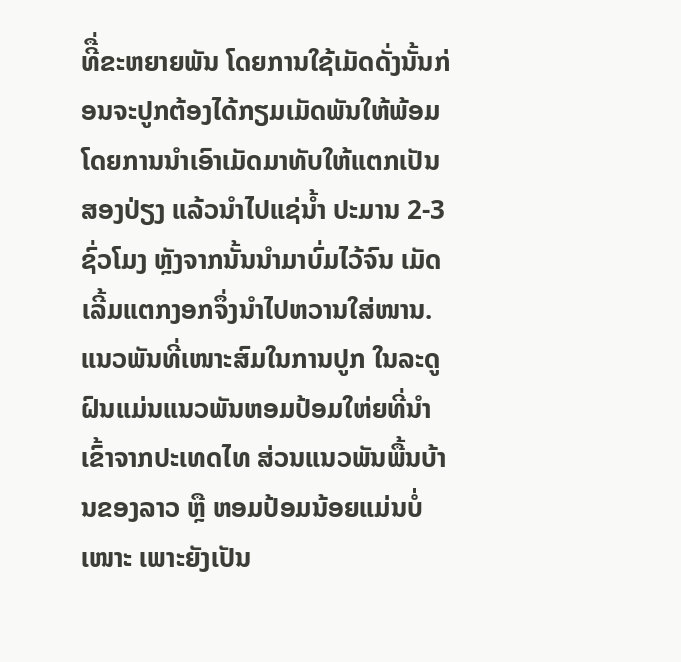ທີື່ຂະຫຍາຍພັນ ໂດຍການໃຊ້ເມັດດັ່ງນັ້ນກ່ອນຈະປູກຕ້ອງໄດ້ກຽມເມັດພັນໃຫ້ພ້ອມໂດຍການນໍາເອົາເມັດມາທັບໃຫ້ແຕກເປັນສອງປ່ຽງ ແລ້ວນຳໄປແຊ່ນໍ້າ ປະມານ 2-3 ຊົ່ວໂມງ ຫຼັງຈາກນັ້ນນໍາມາບົ່ມໄວ້ຈົນ ເມັດເລີ້ມແຕກງອກຈຶ່ງນໍາໄປຫວານໃສ່ໜານ. ແນວພັນທີ່ເໜາະສົມໃນການປູກ ໃນລະດູຝົນແມ່ນແນວພັນຫອມປ້ອມໃຫ່ຍທີ່ນໍາເຂົ້າຈາກປະເທດໄທ ສ່ວນແນວພັນພື້ນບ້ານຂອງລາວ ຫຼື ຫອມປ້ອມນ້ອຍແມ່ນບໍ່ເໜາະ ເພາະຍັງເປັນ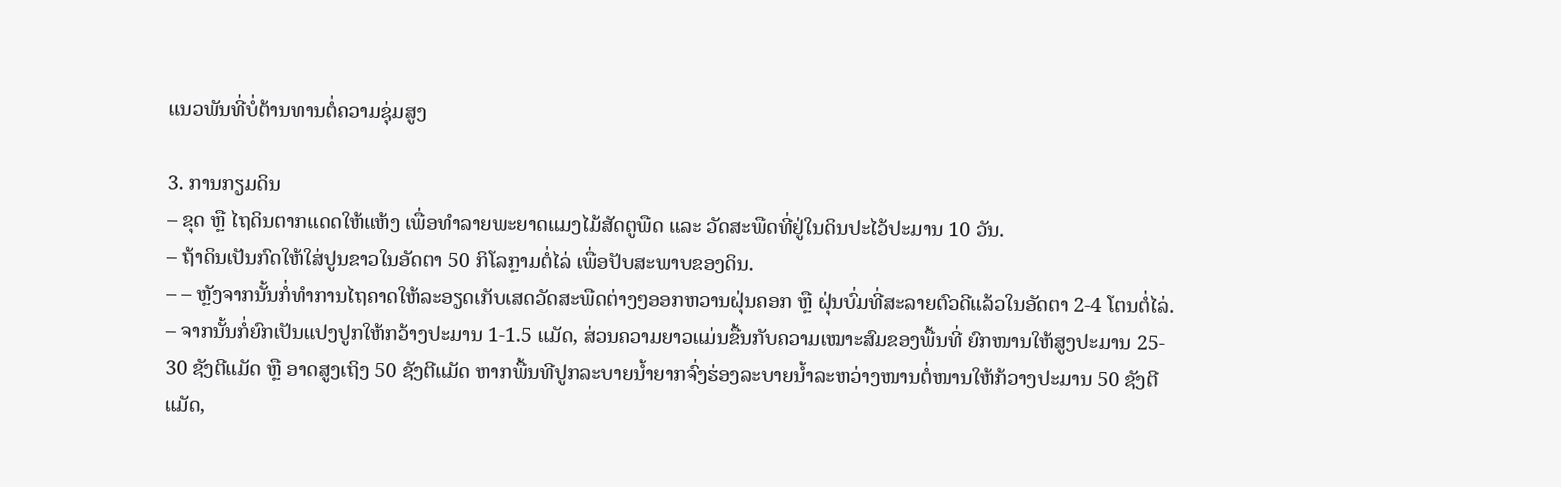ແນວພັນທີ່ບໍ່ຕ້ານທານຕໍ່ຄວາມຊຸ່ມສູງ

3. ການກຽມດິນ
– ຂຸດ ຫຼື ໄຖດິນຕາກແດດໃຫ້ແຫ້ງ ເພື່ອທໍາລາຍພະຍາດແມງໄມ້ສັດຕູພືດ ແລະ ວັດສະພືດທີ່ຢູ່ໃນດິນປະໄວ້ປະມານ 10 ວັນ.
– ຖ້າດິນເປັນກົດໃຫ້ໃສ່ປູນຂາວໃນອັດຕາ 50 ກິໂລກຼາມຕໍ່ໄລ່ ເພື່ອປັບສະພາບຂອງດິນ.
– – ຫຼັງຈາກນັ້ນກໍ່ທໍາການໄຖຄາດໃຫ້ລະອຽດເກັບເສດວັດສະພືດຕ່າງໆອອກຫວານຝຸ່ນຄອກ ຫຼື ຝຸ່ນບົ່ມທີ່ສະລາຍຕົວດີແລ້ວໃນອັດຕາ 2-4 ໂຕນຕໍ່ໄລ່.
– ຈາກນັ້ນກໍ່ຍົກເປັນແປງປູກໃຫ້ກວ້າງປະມານ 1-1.5 ແມັດ, ສ່ວນຄວາມຍາວແມ່ນຂື້ນກັບຄວາມເໝາະສົມຂອງພື້ນທີ່ ຍົກໜານໃຫ້ສູງປະມານ 25- 30 ຊັງຕີແມັດ ຫຼື ອາດສູງເຖິງ 50 ຊັງຕີແມັດ ຫາກພື້ນທີປູກລະບາຍນໍ້າຍາກຈົ່ງຮ່ອງລະບາຍນໍ້າລະຫວ່າງໜານຕໍ່ໜານໃຫ້ກ້ວາງປະມານ 50 ຊັງຕີ ແມັດ,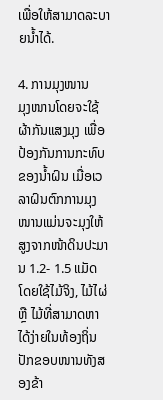ເພື່ອໃຫ້ສາມາດລະບາຍນໍ້າໄດ້.

4. ການມຸງໜານ
ມຸງໜານໂດຍຈະໃຊ້ຜ້າກັນແສງມຸງ ເພື່ອປ້ອງກັນການກະທົບຂອງນໍ້າຝົນ ເມື່ອເວລາຝົນຕົກການມຸງໜານແມ່ນຈະມຸງໃຫ້ສູງຈາກໜ້າດິນປະມານ 1.2- 1.5 ແມັດ ໂດຍໃຊ້ໄມ້ຈິງ, ໄມ້ໄຜ່ ຫຼື ໄມ້ທີ່ສາມາດຫາໄດ້ງ່າຍໃນທ້ອງຖິ່ນປັກຂອບໜານທັງສອງຂ້າ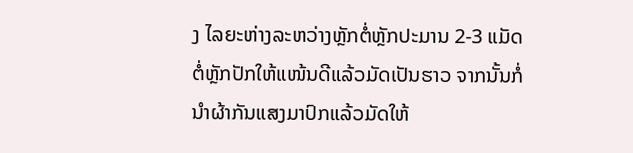ງ ໄລຍະຫ່າງລະຫວ່າງຫຼັກຕໍ່ຫຼັກປະມານ 2-3 ແມັດຕໍ່ຫຼັກປັກໃຫ້ແໜ້ນດີແລ້ວມັດເປັນຮາວ ຈາກນັ້ນກໍ່ນໍາຜ້າກັນແສງມາປົກແລ້ວມັດໃຫ້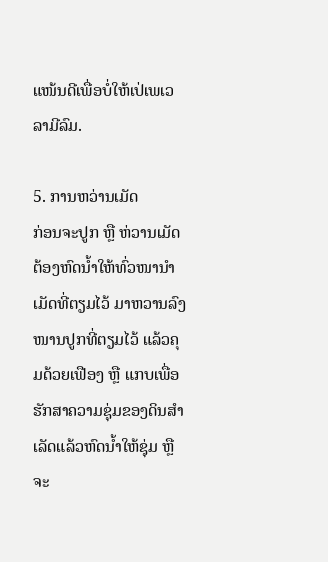ແໜ້ນດີເພື່ອບໍ່ໃຫ້ເປ່ເພເວລາມີລົມ.

5. ການຫວ່ານເມັດ
ກ່ອນຈະປູກ ຫຼື ຫ່ວານເມັດຕ້ອງຫົດນໍ້າໃຫ້ທົ່ວໜານໍາເມັດທີ່ຕຽມໄວ້ ມາຫວານລົງໜານປູກທີ່ຕຽມໄວ້ ແລ້ວຄຸມດ້ວຍເຟືອງ ຫຼື ແກບເພື່ອຮັກສາຄວາມຊຸ່ມຂອງດິນສໍາເລັດແລ້ວຫົດນໍ້າໃຫ້ຊຸ່ມ ຫຼື ຈະ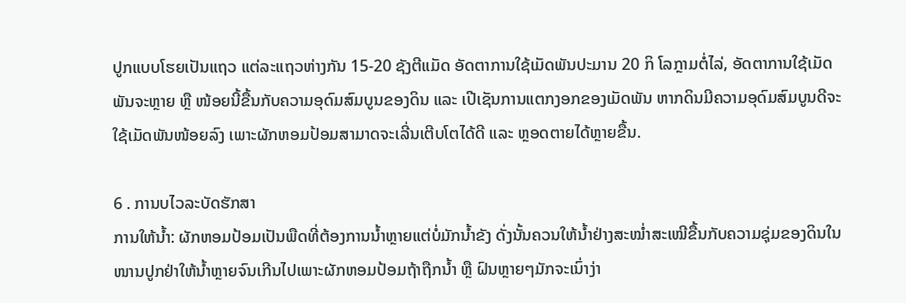ປູກແບບໂຮຍເປັນແຖວ ແຕ່ລະແຖວຫ່າງກັນ 15-20 ຊັງຕີແມັດ ອັດຕາການໃຊ້ເມັດພັນປະມານ 20 ກິ ໂລກຼາມຕໍ່ໄລ່, ອັດຕາການໃຊ້ເມັດພັນຈະຫຼາຍ ຫຼື ໜ້ອຍນີ້ຂື້ນກັບຄວາມອຸດົມສົມບູນຂອງດິນ ແລະ ເປີເຊັນການແຕກງອກຂອງເມັດພັນ ຫາກດິນມີຄວາມອຸດົມສົມບູນດີຈະໃຊ້ເມັດພັນໜ້ອຍລົງ ເພາະຜັກຫອມປ້ອມສາມາດຈະເລີ່ນເຕີບໂຕໄດ້ດີ ແລະ ຫຼອດຕາຍໄດ້ຫຼາຍຂື້ນ.

6 . ການບໄວລະບັດຮັກສາ
ການໃຫ້ນໍ້າ: ຜັກຫອມປ້ອມເປັນພືດທີ່ຕ້ອງການນໍ້າຫຼາຍແຕ່ບໍ່ມັກນໍ້າຂັງ ດັ່ງນັ້ນຄວນໃຫ້ນໍ້າຢ່າງສະໝໍ່າສະເໝີຂື້ນກັບຄວາມຊຸ່ມຂອງດິນໃນໜານປູກຢ່າໃຫ້ນໍ້າຫຼາຍຈົນເກີນໄປເພາະຜັກຫອມປ້ອມຖ້າຖືກນໍ້າ ຫຼື ຝົນຫຼາຍໆມັກຈະເນົ່າງ່າ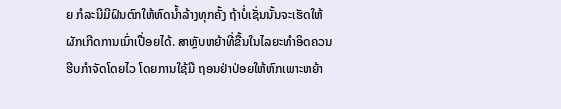ຍ ກໍລະນີມີຝົນຕົກໃຫ້ຫົດນໍ້າລ້າງທຸກຄັ້ງ ຖ້າບໍ່ເຊັ່ນນັ້ນຈະເຮັດໃຫ້ຜັກເກີດການເນົ່າເປື່ອຍໄດ້. ສາຫຼັບຫຍ້າທີ່ຂື້ນໃນໄລຍະທໍາອິດຄວນຮີບກໍາຈັດໂດຍໄວ ໂດຍການໃຊ້ມື ຖອນຢ່າປ່ອຍໃຫ້ຫົກເພາະຫຍ້າ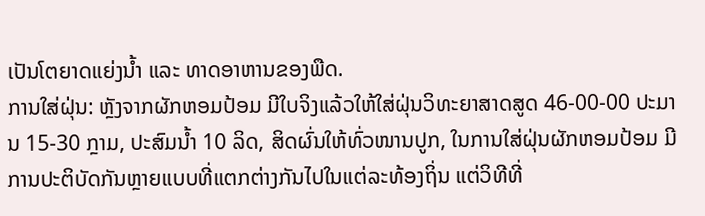ເປັນໂຕຍາດແຍ່ງນໍ້າ ແລະ ທາດອາຫານຂອງພືດ.
ການໃສ່ຝຸ່ນ: ຫຼັງຈາກຜັກຫອມປ້ອມ ມີໃບຈິງແລ້ວໃຫ້ໃສ່ຝຸ່ນວິທະຍາສາດສູດ 46-00-00 ປະມານ 15-30 ກຼາມ, ປະສົມນໍ້າ 10 ລິດ, ສິດຜົ່ນໃຫ້ທົ່ວໜານປູກ, ໃນການໃສ່ຝຸ່ນຜັກຫອມປ້ອມ ມີການປະຕິບັດກັນຫຼາຍແບບທີ່ແຕກຕ່າງກັນໄປໃນແຕ່ລະທ້ອງຖິ່ນ ແຕ່ວິທີທີ່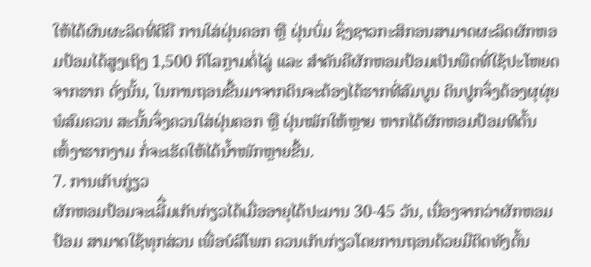ໃຫ້ໄດ້ຜົນຜະລິດທີ່ດີຄື ການໃສ່ຝຸ່ນຄອກ ຫຼື ຝຸ່ນບົ່ມ ຊຶ່ງຊາວກະສິກອນສາມາດຜະລິດຜັກຫອມປ້ອມໄດ້ສູງເຖິງ 1,500 ກິໂລກຼາມຕໍ່ໄລູ່ ແລະ ສໍາຄັນຄືຜັກຫອມປ້ອມເປັນພືດທີ່ໃຊ້ປະໂຫຍດຈາກຮາກ ດັ່ງນັ້ນ, ໃນການຖອນຂື້ນມາຈາກດິນຈະຕ້ອງໄດ້ຮາກທີ່ສົມບູນ ດິນປູກຈຶ່ງຕ້ອງຜຸຜຸ່ຍພໍສົມຄວນ ສະນັ້ນຈຶ່ງຄວນໃສ່ຝຸ່ນຄອກ ຫຼື ຝຸ່ນໝັກໃຫ້ຫຼາຍ ຫາກໄດ້ຜັກຫອມປ້ອມທີຕົ້ນເຫົ້ງາຮາກງາມ ກໍ່ຈະເຮັດໃຫ້ໄດ້ນໍ້າໜັກຫຼາຍຂື້ນ.
7. ການເກັບກູ່ຽວ
ຜັກຫອມປ້ອມຈະເລີື່ມເກັບກ່ຽວໄດ້ເມື່ອອາຍຸໄດ້ປະມານ 30-45 ວັນ, ເນື່ອງຈາກວ່າຜັກຫອມປ້ອມ ສາມາດໃຊ້ທຸກສ່ວນ ເພື່ອບໍລິໂພກ ຄວນເກັບກ່ຽວໂດຍການຖອນດ້ວຍມືຕິດທັງຕົ້ນ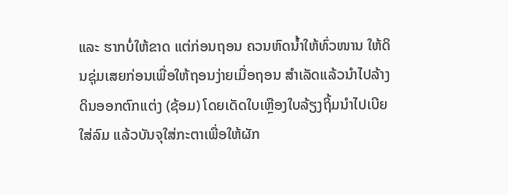ແລະ ຮາກບໍ່ໃຫ້ຂາດ ແຕ່ກ່ອນຖອນ ຄວນຫົດນໍ້າໃຫ້ທົ່ວໜານ ໃຫ້ດິນຊຸ່ມເສຍກ່ອນເພື່ອໃຫ້ຖອນງ່າຍເມື່ອຖອນ ສໍາເລັດແລ້ວນໍາໄປລ້າງດິນອອກຕົກແຕ່ງ (ຊ້ອມ) ໂດຍເດັດໃບເຫຼືອງໃບລ້ຽງຖິ້ມນໍາໄປເບີຍໃສ່ລົມ ແລ້ວບັນຈຸໃສ່ກະຕາເພື່ອໃຫ້ຜັກ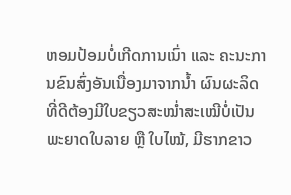ຫອມປ້ອມບໍ່ເກີດການເນົ່າ ແລະ ຄະນະການຂົນສົ່ງອັນເນື່ອງມາຈາກນໍ້າ ຜົນຜະລິດທີ່ດີຕ້ອງມີໃບຂຽວສະໝໍ່າສະເໝີບໍ່ເປັນພະຍາດໃບລາຍ ຫຼື ໃບໄໝ້, ມີຮາກຂາວ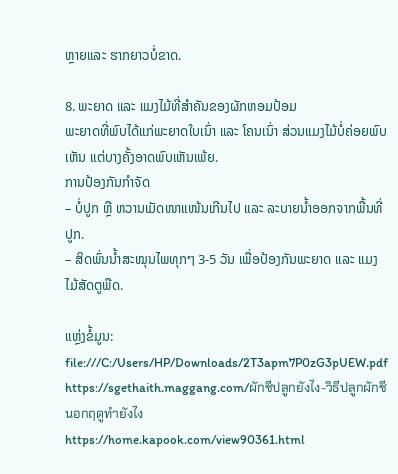ຫຼາຍແລະ ຮາກຍາວບໍ່ຂາດ.

8. ພະຍາດ ແລະ ແມງໄມ້ທີ່ສໍາຄັນຂອງຜັກຫອມປ້ອມ
ພະຍາດທີ່ພົບໄດ້ແກ່ພະຍາດໃບເນົ່າ ແລະ ໂຄນເນົ່າ ສ່ວນແມງໄມ້ບໍ່ຄ່ອຍພົບເຫັນ ແຕ່ບາງຄັ້ງອາດພົບເຫັນເພ້ຍ.
ການປ້ອງກັນກໍາຈັດ
– ບໍ່ປູກ ຫຼື ຫວານເມັດໜາແໜ້ນເກີນໄປ ແລະ ລະບາຍນໍ້າອອກຈາກພື້ນທີ່ປູກ.
– ສິດພົ່ນນໍ້າສະໝຸນໄພທຸກໆ 3-5 ວັນ ເພື່ອປ້ອງກັນພະຍາດ ແລະ ແມງໄມ້ສັດຕູພືດ.

ແຫຼ່ງຂໍ້ມູນ: file:///C:/Users/HP/Downloads/2T3apm7P0zG3pUEW.pdf
https://sgethaith.maggang.com/ผักชีปลูกยังไง-วิธีปลูกผักชีนอกฤดูทำยังไง
https://home.kapook.com/view90361.html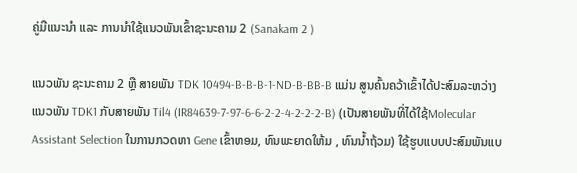ຄູ່ມືແນະນໍາ ແລະ ການນໍາໃຊ້ແນວພັນເຂົ້າຊະນະຄາມ 2 (Sanakam 2 )

ແນວພັນ ຊະນະຄາມ 2 ຫຼື ສາຍພັນ TDK 10494-B-B-B-1-ND-B-BB-B ແມ່ນ ສູນຄົ້ນຄວ້າເຂົ້າໄດ້ປະສົມລະຫວ່າງແນວພັນ TDK1 ກັບສາຍພັນ Til4 (IR84639-7-97-6-6-2-2-4-2-2-2-B) (ເປັນສາຍພັນທີ່ໄດ້ໃຊ້Molecular Assistant Selection ໃນການກວດຫາ Gene ເຂົ້າຫອມ, ທົນພະຍາດໃຫ້ມ , ທົນນໍ້າຖ້ວມ) ໃຊ້ຮູບແບບປະສົມພັນແບ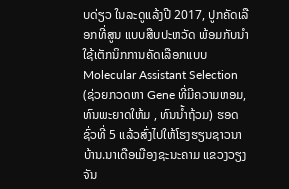ບດ່ຽວ ໃນລະດູແລ້ງປີ 2017, ປູກຄັດເລືອກທີ່ສູນ ແບບສືບປະຫວັດ ພ້ອມກັບນໍາໃຊ້ເຕັກນິກການຄັດເລືອກແບບ Molecular Assistant Selection (ຊ່ວຍກວດຫາ Gene ທີ່ມີຄວາມຫອມ, ທົນພະຍາດໃຫ້ມ , ທົນນໍ້າຖ້ວມ) ຮອດຊົ່ວທີ່ 5 ແລ້ວສົ່ງໄປໃຫ້ໂຮງຮຽນຊາວນາບ້ານ.ນາເດືອເມືອງຊະນະຄາມ ແຂວງວຽງ ຈັນ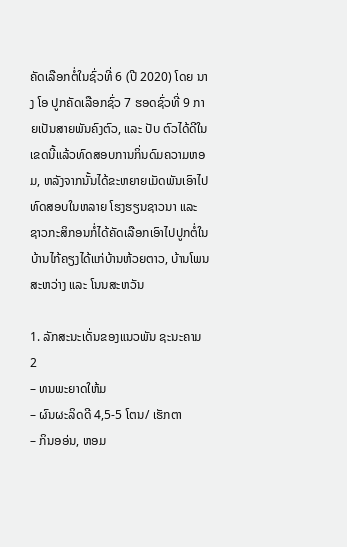ຄັດເລືອກຕໍ່ໃນຊົ່ວທີ່ 6 (ປີ 2020) ໂດຍ ນາງ ໂອ ປູກຄັດເລືອກຊົ່ວ 7 ຮອດຊົ່ວທີ່ 9 ກາຍເປັນສາຍພັນຄົງຕົວ, ແລະ ປັບ ຕົວໄດ້ດີໃນເຂດນີ້ແລ້ວທົດສອບການກິ່ນດົມຄວາມຫອມ, ຫລັງຈາກນັ້ນໄດ້ຂະຫຍາຍເມັດພັນເອົາໄປທົດສອບໃນຫລາຍ ໂຮງຮຽນຊາວນາ ແລະ ຊາວກະສິກອນກໍ່ໄດ້ຄັດເລືອກເອົາໄປປູກຕໍ່ໃນບ້ານໄກ້ຄຽງໄດ້ແກ່ບ້ານຫ້ວຍຕາວ, ບ້ານໂພນສະຫວ່າງ ແລະ ໂນນສະຫວັນ

1. ລັກສະນະເດັ່ນຂອງແນວພັນ ຊະນະຄາມ 2
– ທນພະຍາດໃຫ້ມ
– ຜົນຜະລິດດີ 4,5-5 ໂຕນ/ ເຮັກຕາ
– ກິນອອ່ນ, ຫອມ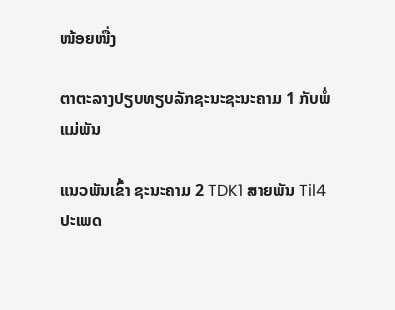ໜ້ອຍໜື່ງ

ຕາຕະລາງປຽບທຽບລັກຊະນະຊະນະຄາມ 1 ກັບພໍ່ແມ່ພັນ

ແນວພັນເຂົ້າ ຊະນະຄາມ 2 TDK1 ສາຍພັນ Til4
ປະເພດ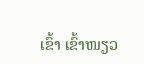ເຂົ້າ ເຂົ້າໜຽວ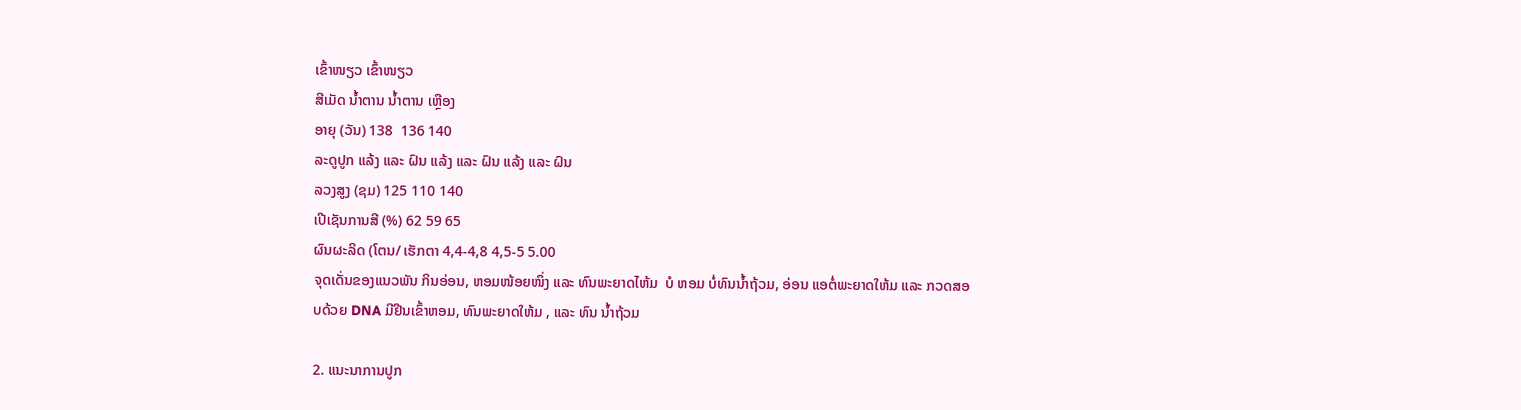ເຂົ້າໜຽວ ເຂົ້າໜຽວ
ສີເມັດ ນໍ້າຕານ ນໍ້າຕານ ເຫຼືອງ
ອາຍຸ (ວັນ) 138  136 140
ລະດູປູກ ແລ້ງ ແລະ ຝົນ ແລ້ງ ແລະ ຝົນ ແລ້ງ ແລະ ຝົນ
ລວງສູງ (ຊມ) 125 110 140
ເປີເຊັນການສີ (%) 62 59 65
ຜົນຜະລິດ (ໂຕນ/ ເຮັກຕາ 4,4-4,8 4,5-5 5.00
ຈຸດເດັ່ນຂອງແນວພັນ ກິນອ່ອນ, ຫອມໜ້ອຍໜຶ່ງ ແລະ ທົນພະຍາດໄຫ້ມ  ບໍ ຫອມ ບໍ່ທົນນໍ້າຖ້ວມ, ອ່ອນ ແອຕໍ່ພະຍາດໃຫ້ມ ແລະ ກວດສອບດ້ວຍ DNA ມີຢີນເຂົ້າຫອມ, ທົນພະຍາດໃຫ້ມ , ແລະ ທົນ ນໍ້າຖ້ວມ

2. ແນະນາການປູກ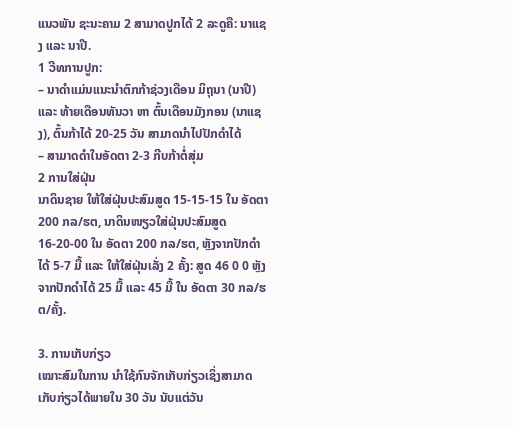ແນວພັນ ຊະນະຄາມ 2 ສາມາດປູກໄດ້ 2 ລະດູຄື: ນາແຊງ ແລະ ນາປີ.
1 ວີທການປູກ:
– ນາດໍາແມ່ນແນະນໍາຕົກກ້າຊ່ວງເດືອນ ມິຖຸນາ (ນາປີ) ແລະ ທ້າຍເດືອນທັນວາ ຫາ ຕົ້ນເດືອນມັງກອນ (ນາແຊງ), ຕົ້ນກ້າໄດ້ 20-25 ວັນ ສາມາດນໍາໄປປັກດໍາໄດ້
– ສາມາດດໍາໃນອັດຕາ 2-3 ກີບກ້າຕໍ່ສຸ່ມ
2 ການໃສ່ຝຸ່ນ
ນາດິນຊາຍ ໃຫ້ໃສ່ຝຸ່ນປະສົມສູດ 15-15-15 ໃນ ອັດຕາ200 ກລ/ຮຕ, ນາດິນໜຽວໃສ່ຝຸ່ນປະສົມສູດ 16-20-00 ໃນ ອັດຕາ 200 ກລ/ຮຕ, ຫຼັງຈາກປັກດໍາໄດ້ 5-7 ມື້ ແລະ ໃຫ້ໃສ່ຝຸ່ນເລັ່ງ 2 ຄັ້ງ: ສູດ 46 0 0 ຫຼັງຈາກປັກດໍາໄດ້ 25 ມື້ ແລະ 45 ມື້ ໃນ ອັດຕາ 30 ກລ/ຮຕ/ຄັ້ງ.

3. ການເກັບກ່ຽວ
ເໝາະສົມໃນການ ນໍາໃຊ້ກົນຈັກເກັບກ່ຽວເຊິ່ງສາມາດເກັບກ່ຽວໄດ້ພາຍໃນ 30 ວັນ ນັບແຕ່ວັນ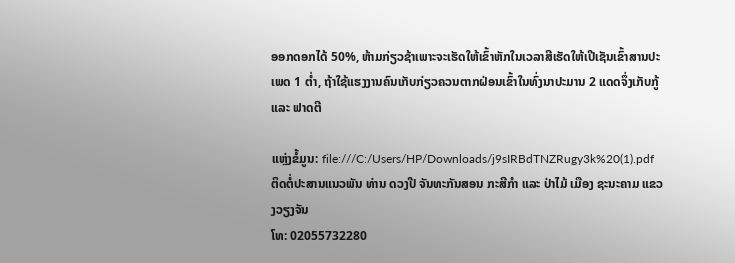ອອກດອກໄດ້ 50%, ຫ້າມກ່ຽວຊ້າເພາະຈະເຮັດໃຫ້ເຂົ້າຫັກໃນເວລາສີເຮັດໃຫ້ເປີເຊັນເຂົ້າສານປະເພດ 1 ຕໍ່າ, ຖ້າໃຊ້ແຮງງານຄົນເກັບກ່ຽວຄວນຕາກຝ່ອນເຂົ້າໃນທົ່ງນາປະມານ 2 ແດດຈຶ່ງເກັບກູ້ ແລະ ຟາດຕີ

ແຫຼ່ງຂໍ້ມູນ: file:///C:/Users/HP/Downloads/j9sIRBdTNZRugy3k%20(1).pdf
ຕິດຕໍ່ປະສານແນວພັນ ທ່ານ ດວງປີ ຈັນທະກັນສອນ ກະສີກໍາ ແລະ ປ່າໄມ້ ເມືອງ ຊະນະຄາມ ແຂວງວຽງຈັນ
ໂທ: 02055732280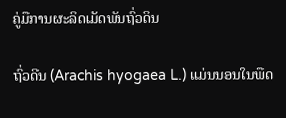ຄູ່ມືການຜະລິດເມັດພັນຖົ່ວດິນ

ຖົ່ວດີນ (Arachis hyogaea L.) ແມ່ນນອນໃນພືດ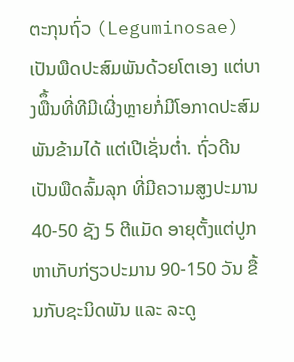ຕະກຸນຖົ່ວ (Leguminosae) ເປັນພືດປະສົມພັນດ້ວຍໂຕເອງ ແຕ່ບາງພືຶ້ນທີ່ທີມີເຜີ່ງຫຼາຍກໍ່ມີໂອກາດປະສົມພັນຂ້າມໄດ້ ແຕ່ເປີເຊັ່ນຕໍ່າ. ຖົ່ວດີນເປັນພືດລົ້ມລຸກ ທີ່ມີຄວາມສູງປະມານ 40-50 ຊັງ 5 ຕີແມັດ ອາຍຸຕັ້ງແຕ່ປູກຫາເກັບກ່ຽວປະມານ 90-150 ວັນ ຂື້ນກັບຊະນິດພັນ ແລະ ລະດູ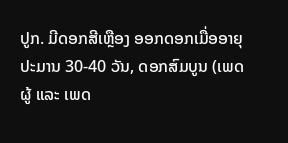ປູກ. ມີດອກສີເຫຼືອງ ອອກດອກເມື່ອອາຍຸປະມານ 30-40 ວັນ, ດອກສົມບູນ (ເພດຜູ້ ແລະ ເພດ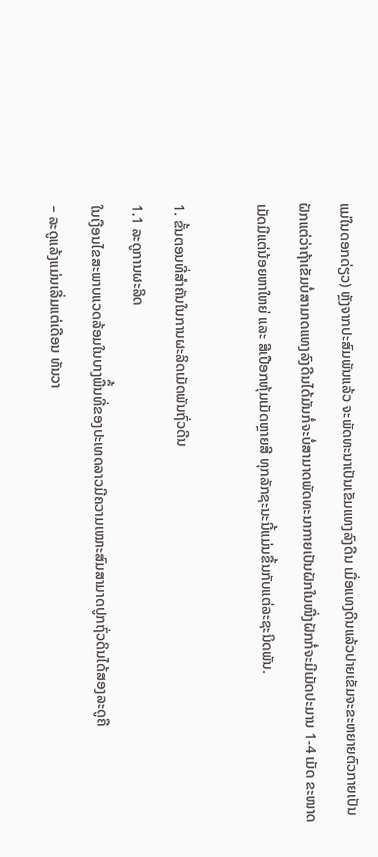ແມ່ໃນດອກດ່ຽວ) ຫຼັງຈາກປະສົມພັນແລ້ວ ຈະພັດທະນາເປັນເຂັມແທງລົງດີນ ເມື່ອແທງດີນແລ້ວປາຍເຂັມຈະຂະຫຍາຍຕົວກາຍເປັນຝັກແຕ່ວ່າຖ້າເຂັມບໍ່ສາມາດແທງລົງດີນໄດ້ມັນກໍ່ຈະບໍ່ສາມາດພັດທະນາກາຍເປັນຝັກໃນໜື່ງຝັກກໍ່ຈະມີເມັດປະມານ 1-4 ເມັດ ຂະໜາດເມັດມີແຕ່ນ້ອຍຫາໃຫຍ່ ແລະ ສີເປືອກຫຸ້ມເມັດຫຼາຍສີ ທຸກລັກຊະນະນີ້ແມ່ນຂື້ນກັບແຕ່ລະຊະນິດພັນ.

1. ຂັ້ນຕອນທີ່ສໍາຄັນໃນການຜະລິດເມັດພັນຖົ່ວດີນ
1.1 ລະດູການຜະລິດ
ໃນເງືອນໄຂສະພາບແວດລ້ອມໃນບາງພືຶ້ນທີ່ຂອງປະເທດລາວມີຄວາມເໝາະສົມສາມາດປູກຖົ່ວດິນໄດ້ສອງລະດູຄື
– ລະດູແລ້ງແມ່ນເລີ່ມແຕ່ເດືອນ ທັນວາ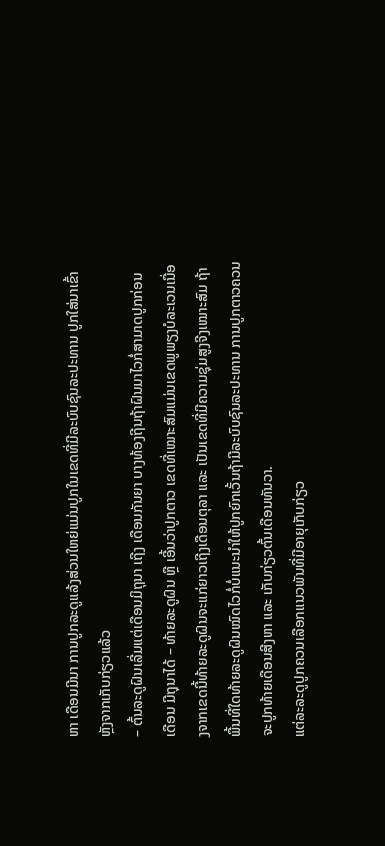ຫາ ເດືອນມີນາ ການປູກລະດູແລ້ງສ່ວນໃຫຍ່ແມ່ນປູກໃນເຂດທີ່ມີລະບົບຊົນລະປະທານ ປູກໃສ່ນາເຂົ້າຫຼັງຈາກເກັບກ່ຽວແລ້ວ
– ຕົ້ນລະດູຝົນເລີ່ມແຕ່ເດືອນມິຖຸນາ ເຖີງ ເດືອນກັນຍາ ບາງທ້ອງຖີນຖ້າຝົນມາໄວກໍ່ສາມາດປູກກ່ອນເດືອນ ມີຖຸນາໄດ້ – ທ້າຍລະດູຝົນ ຫຼື ເອີ້ນວ່າປູກຕາວ ເຂດທີ່ເໝາະສົມແມ່ນເຂດພູພຽງບໍລະເວນເນື່ອງຈາກເຂດນີ້ທ້າຍລະດູຝົນຈະແກ່ຍາວເຖີງເດືອນຕຸລາ ແລະ ເປັນເຂດທີ່ມີຄວາມຊຸ່ມສູງຈີງເໝາະສົມ ຖ້າພື້ນທີ່ໃດທ້າຍລະດູຝົນໝົດໄວກໍ່ບໍ່ແນະນໍາໃຫ້ປູກຍົກເວັ້ນຖ້າມີລະບົບຊົນລະປະທານ ການປູກຕາວຄວນຈະປູກທ້າຍເດືອນສີງຫາ ແລະ ເກັບກ່ຽວຕົ້ນເດືອນທັນວາ.
ແຕ່ລະລະດູປູກຄວນເລືອກແນວພັນທີ່ມີອາຍຸເກັບກ່ຽວ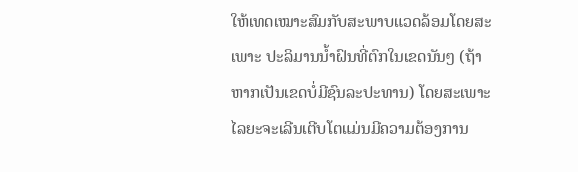ໃຫ້ເທດເໝາະສົມກັບສະພາບແວດລ້ອມໂດຍສະເພາະ ປະລິມານນໍ້າຝົນທີ່ຕົກໃນເຂດນັນໆ (ຖ້າຫາກເປັນເຂດບໍ່ມີຊົນລະປະທານ) ໂດຍສະເພາະໄລຍະຈະເລີນເຕີບໂຕແມ່ນມີຄວາມຕ້ອງການ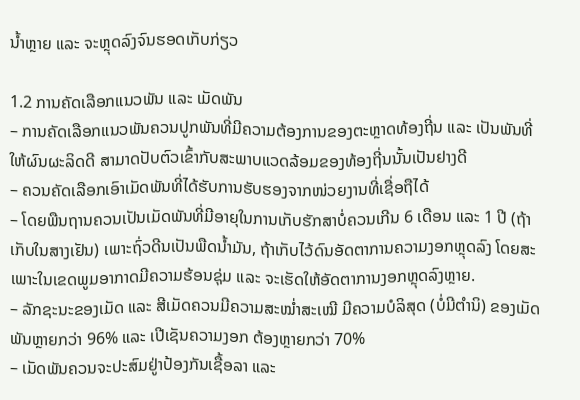ນໍ້າຫຼາຍ ແລະ ຈະຫຼຸດລົງຈົນຮອດເກັບກ່ຽວ

1.2 ການຄັດເລືອກແນວພັນ ແລະ ເມັດພັນ
– ການຄັດເລືອກແນວພັນຄວນປູກພັນທີ່ມີຄວາມຕ້ອງການຂອງຕະຫຼາດທ້ອງຖີ່ນ ແລະ ເປັນພັນທີ່ໃຫ້ຜົນຜະລິດດີ ສາມາດປັບຕົວເຂົ້າກັບສະພາບແວດລ້ອມຂອງທ້ອງຖີ່ນນັ້ນເປັນຢາງດີ
– ຄວນຄັດເລືອກເອົາເມັດພັນທີ່ໄດ້ຮັບການຮັບຮອງຈາກໜ່ວຍງານທີ່ເຊື່ອຖືໄດ້
– ໂດຍພືນຖານຄວນເປັນເມັດພັນທີ່ມີອາຍຸໃນການເກັບຮັກສາບໍ່ຄວນເກີນ 6 ເດືອນ ແລະ 1 ປີ (ຖ້າເກັບໃນສາງເຢັນ) ເພາະຖົ່ວດີນເປັນພືດນໍ້າມັນ, ຖ້າເກັບໄວ້ດົນອັດຕາການຄວາມງອກຫຼຸດລົງ ໂດຍສະເພາະໃນເຂດພູມອາກາດມີຄວາມຮ້ອນຊຸ່ມ ແລະ ຈະເຮັດໃຫ້ອັດຕາການງອກຫຼຸດລົງຫຼາຍ.
– ລັກຊະນະຂອງເມັດ ແລະ ສີເມັດຄວນມີຄວາມສະໝໍ່າສະເໝີ ມີຄວາມບໍລິສຸດ (ບໍ່ມີຕໍານິ) ຂອງເມັດພັນຫຼາຍກວ່າ 96% ແລະ ເປີເຊັນຄວາມງອກ ຕ້ອງຫຼາຍກວ່າ 70%
– ເມັດພັນຄວນຈະປະສົມຢູ່າປ້ອງກັນເຊື້ອລາ ແລະ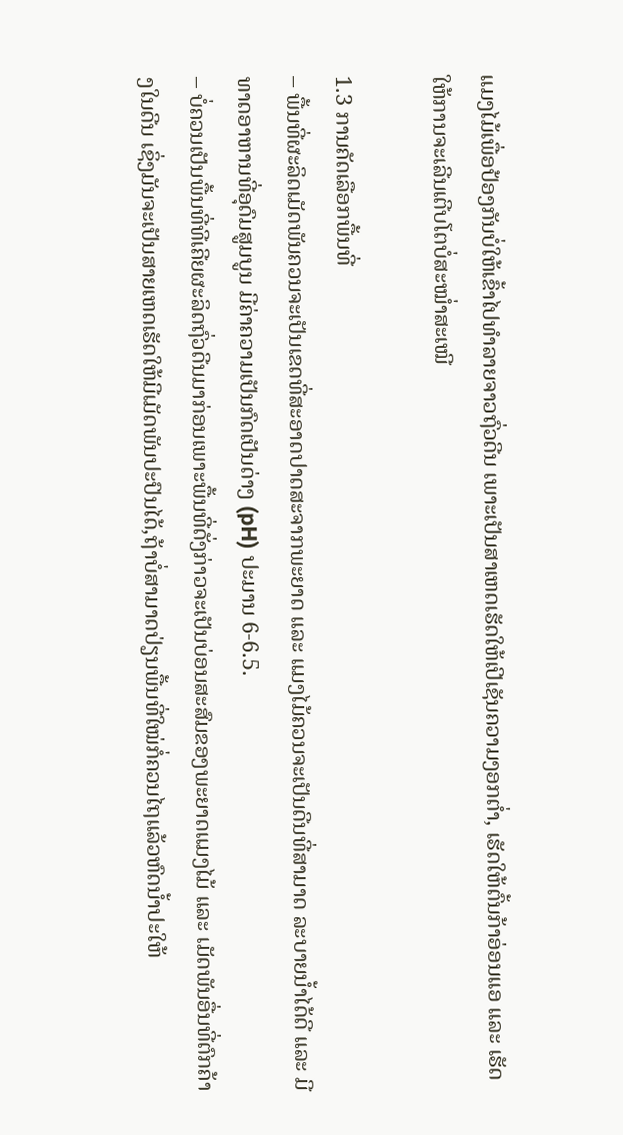ແມງໄມ້ເພື່ອປ້ອງກັນບໍ່ໃຫ້ເຂົ້າໄປທໍາລາຍຈາວຖົ່ວດີນ ເພາະເປັນສາເຫດເຮັດໃຫ້ເປີເຊັນຄວາມງອກຕໍ່າ, ເຮັດໃຫ້ຕົ້ນກ້າອ່ອນແອ ແລະ ເຮັດໃຫ້ການຈະເລີນເຕີບໂຕບໍ່ສະໝໍ່າສະເໝີ

1.3 ການຄັດເລືອກພື້ນທີ່
– ພື້ນທີ່ຜະລິດເມັດພັນຄວນຈະເປັນເຂດທີ່ສະອາດປາດສະຈາກພະຍາດ ແລະ ແມງໄມ້ຄວນຈະເປັນດີນທີ່ສາມາດ ລະບາຍນໍ້າໄດ້ດີ ແລະ ມີທາດອາຫານທີ່ອຸດົມສູມບູນ ມີຄ່າຄວາມເປັນກົດເປັນດ່າງ (pH) ປະມານ 6-6.5.
– ບໍ່ຄວນເປັນພື້ນທີ່ທີເຄີຍຜະລິດຖົ່ວດີນມາກ່ອນເພາະພື້ນທີ່ດັ່ງກ່າວຈະເປັນບ່ອນສະສົມຂອງພະຍາດແມງໄມ້ ແລະ ເມັດພັນອື່ນທີ່ຕົກຄ້າງໃນດີນ ເຊິ່ງມັນຈະເປັນສາຍເຫດເຮັດໃຫ້ມີເມັດພັນປະປົນໄດ້,ຖ້າບໍ່ສາມາດປ່ຽນພື້ນທີ່ໃໝ່ກໍ່ຄວນໄຖແລ້ວຫົດນໍ້າປະໃຫ້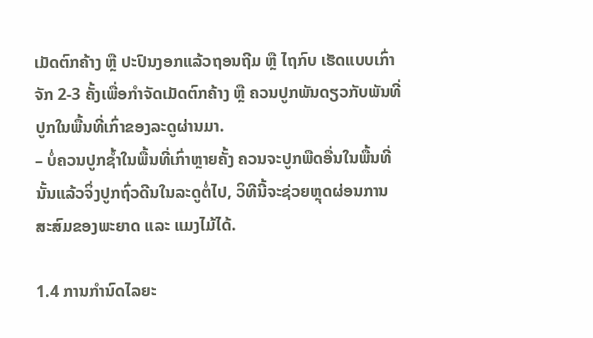ເມັດຕົກຄ້າງ ຫຼື ປະປົນງອກແລ້ວຖອນຖີມ ຫຼື ໄຖກົບ ເຮັດແບບເກົ່າຈັກ 2-3 ຄັ້ງເພື່ອກໍາຈັດເມັດຕົກຄ້າງ ຫຼື ຄວນປູກພັນດຽວກັບພັນທີ່ປູກໃນພື້ນທີ່ເກົ່າຂອງລະດູຜ່ານມາ.
– ບໍ່ຄວນປູກຊໍ້າໃນພື້ນທີ່ເກົ່າຫຼາຍຄັ້ງ ຄວນຈະປູກພືດອື່ນໃນພື້ນທີ່ນັ້ນແລ້ວຈິ່ງປູກຖົ່ວດີນໃນລະດູຕໍ່ໄປ, ວິທີນີ້ຈະຊ່ວຍຫຼຸດຜ່ອນການສະສົມຂອງພະຍາດ ແລະ ແມງໄມ້ໄດ້.

1.4 ການກໍານົດໄລຍະ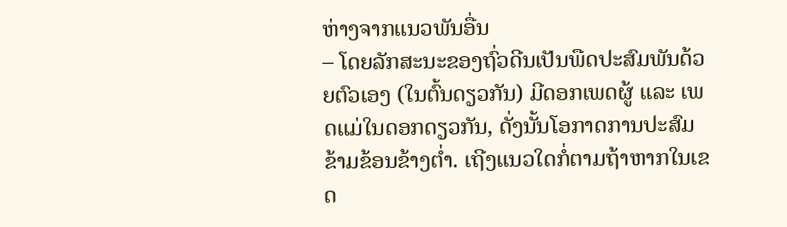ຫ່າງຈາກແນວພັນອື່ນ
– ໂດຍລັກສະນະຂອງຖົ່ວດີນເປັນພືດປະສົມພັນດ້ວຍຕົວເອງ (ໃນຕົ້ນດຽວກັນ) ມີດອກເພດຜູ້ ແລະ ເພດແມ່ໃນດອກດຽວກັນ, ດັ່ງນັ້ນໂອກາດການປະສົມຂ້າມຂ້ອນຂ້າງຕໍ່າ. ເຖີງແນວໃດກໍ່ຕາມຖ້າຫາກໃນເຂດ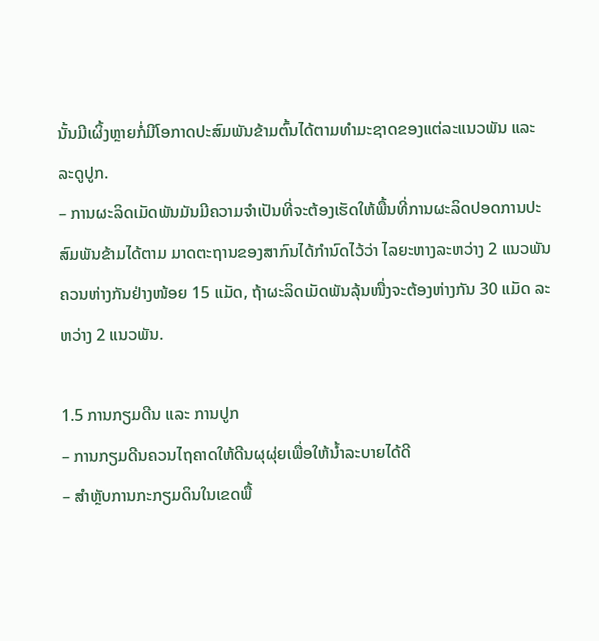ນັ້ນມີເຜິ້ງຫຼາຍກໍ່ມີໂອກາດປະສົມພັນຂ້າມຕົ້ນໄດ້ຕາມທໍາມະຊາດຂອງແຕ່ລະແນວພັນ ແລະ ລະດູປູກ.
– ການຜະລິດເມັດພັນມັນມີຄວາມຈໍາເປັນທີ່ຈະຕ້ອງເຮັດໃຫ້ພື້ນທີ່ການຜະລິດປອດການປະສົມພັນຂ້າມໄດ້ຕາມ ມາດຕະຖານຂອງສາກົນໄດ້ກໍານົດໄວ້ວ່າ ໄລຍະຫາງລະຫວ່າງ 2 ແນວພັນຄວນຫ່າງກັນຢ່າງໜ້ອຍ 15 ແມັດ, ຖ້າຜະລິດເມັດພັນລຸ້ນໜື່ງຈະຕ້ອງຫ່າງກັນ 30 ແມັດ ລະຫວ່າງ 2 ແນວພັນ.

1.5 ການກຽມດີນ ແລະ ການປູກ
– ການກຽມດີນຄວນໄຖຄາດໃຫ້ດີນຜຸຜຸ່ຍເພື່ອໃຫ້ນໍ້າລະບາຍໄດ້ດີ
– ສໍາຫຼັບການກະກຽມດິນໃນເຂດພື້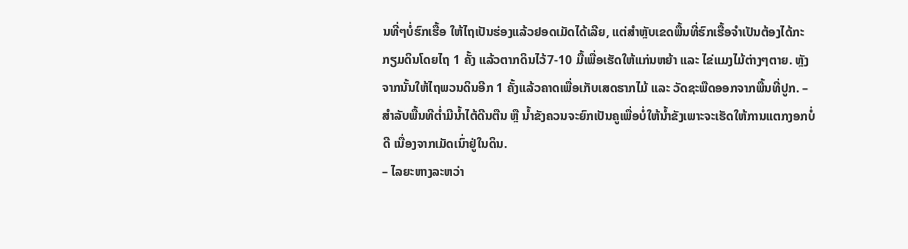ນທີ່ໆບໍ່ຮົກເຮື້ອ ໃຫ້ໄຖເປັນຮ່ອງແລ້ວຢອດເມັດໄດ້ເລີຍ, ແຕ່ສໍາຫຼັບເຂດພື້ນທີ່ຮົກເຮື້ອຈໍາເປັນຕ້ອງໄດ້ກະກຽມດິນໂດຍໄຖ 1 ຄັ້ງ ແລ້ວຕາກດິນໄວ້7-10 ມື້ເພື່ອເຮັດໃຫ້ແກ່ນຫຍ້າ ແລະ ໄຂ່ແມງໄມ້ຕ່າງໆຕາຍ. ຫຼັງຈາກນັ້ນໃຫ້ໄຖພວນດິນອີກ 1 ຄັ້ງແລ້ວຄາດເພື່ອເກັບເສດຮາກໄມ້ ແລະ ວັດຊະພືດອອກຈາກພື້ນທີ່ປູກ. – ສໍາລັບພື້ນທີຕໍ່າມີນໍ້າໄຕ້ດີນຕືນ ຫຼື ນໍ້າຂັງຄວນຈະຍົກເປັນຄູເພື່ອບໍ່ໃຫ້ນໍ້າຂັງເພາະຈະເຮັດໃຫ້ການແຕກງອກບໍ່ດີ ເນື່ອງຈາກເມັດເນົ່າຢູ່ໃນດິນ.
– ໄລຍະຫາງລະຫວ່າ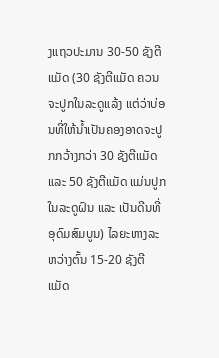ງແຖວປະມານ 30-50 ຊັງຕີແມັດ (30 ຊັງຕີແມັດ ຄວນຈະປູກໃນລະດູແລ້ງ ແຕ່ວ່າບ່ອນທີ່ໃຫ້ນໍ້າເປັນຄອງອາດຈະປູກກວ້າງກວ່າ 30 ຊັງຕີແມັດ ແລະ 50 ຊັງຕີແມັດ ແມ່ນປູກໃນລະດູຝົນ ແລະ ເປັນດີນທີ່ອຸດົມສົມບູນ) ໄລຍະຫາງລະຫວ່າງຕົ້ນ 15-20 ຊັງຕີແມັດ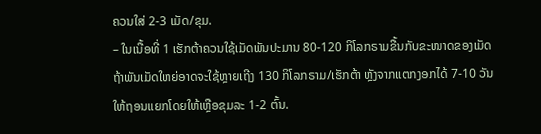ຄວນໃສ່ 2-3 ເມັດ/ຂຸມ.
– ໃນເນື້ອທີ່ 1 ເຮັກຕ້າຄວນໃຊ້ເມັດພັນປະມານ 80-120 ກິໂລກຣາມຂື້ນກັບຂະໜາດຂອງເມັດ ຖ້າພັນເມັດໃຫຍ່ອາດຈະໃຊ້ຫຼາຍເຖີງ 130 ກິໂລກຣາມ/ເຮັກຕ້າ ຫຼັງຈາກແຕກງອກໄດ້ 7-10 ວັນໃຫ້ຖອນແຍກໂດຍໃຫ້ເຫຼືອຂຸມລະ 1-2 ຕົ້ນ.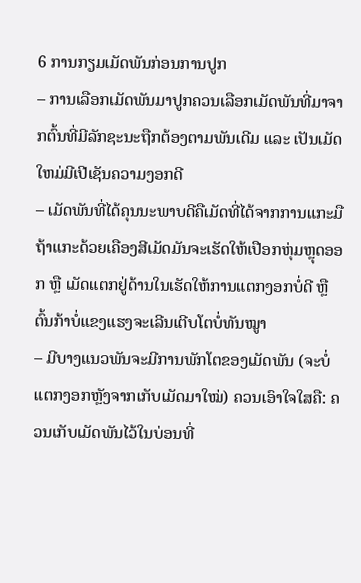6 ການກຽມເມັດພັນກ່ອນການປູກ
– ການເລືອກເມັດພັນມາປູກຄວນເລືອກເມັດພັນທີ່ມາຈາກຕົ້ນທີ່ມີລັກຊະນະຖືກຕ້ອງຕາມພັນເດີມ ແລະ ເປັນເມັດ ໃຫມ່ມີເປີເຊັນຄວາມງອກດີ
– ເມັດພັນທີ່ໄດ້ຄຸນນະພາບດີຄືເມັດທີ່ໄດ້ຈາກການແກະມືຖ້າແກະດ້ວຍເຄືອງສີເມັດມັນຈະເຮັດໃຫ້ເປືອກຫຸ່ມຫຼຸດອອກ ຫຼື ເມັດແຕກຢູ່ດ້ານໃນເຮັດໃຫ້ການແຕກງອກບໍ່ດີ ຫຼື ຕົ້ນກ້າບໍ່ແຂງແຮງຈະເລີນເຕີບໂຕບໍ່ທັນໝູາ
– ມີບາງແນວພັນຈະມີການພັກໂຕຂອງເມັດພັນ (ຈະບໍ່ແຕກງອກຫຼັງຈາກເກັບເມັດມາໃໝ່) ຄວນເອົາໃຈໃສຄື: ຄວນເກັບເມັດພັນໄວ້ໃນບ່ອນທີ່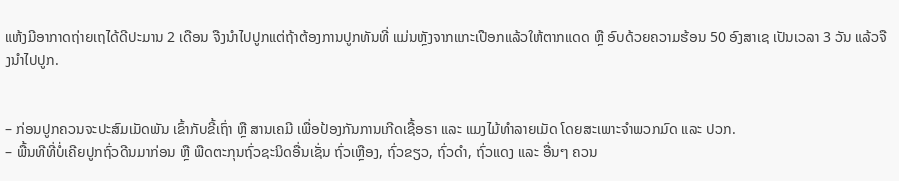ແຫ້ງມີອາກາດຖ່າຍເຖໄດ້ດີປະມານ 2 ເດືອນ ຈືງນໍາໄປປູກແຕ່ຖ້າຕ້ອງການປູກທັນທີ່ ແມ່ນຫຼັງຈາກແກະເປືອກແລ້ວໃຫ້ຕາກແດດ ຫຼື ອົບດ້ວຍຄວາມຮ້ອນ 50 ອົງສາເຊ ເປັນເວລາ 3 ວັນ ແລ້ວຈືງນໍາໄປປູກ.


– ກ່ອນປູກຄວນຈະປະສົມເມັດພັນ ເຂົ້າກັບຂີ້ເຖົ່າ ຫຼື ສານເຄມີ ເພື່ອປ້ອງກັນການເກີດເຊື້ອຣາ ແລະ ແມງໄມ້ທໍາລາຍເມັດ ໂດຍສະເພາະຈໍາພວກມົດ ແລະ ປວກ.
– ພື້ນທີທີ່ບໍ່ເຄີຍປູກຖົ່ວດີນມາກ່ອນ ຫຼື ພືດຕະກຸນຖົ່ວຊະນິດອື່ນເຊັ່ນ ຖົ່ວເຫຼືອງ, ຖົ່ວຂຽວ, ຖົ່ວດໍາ, ຖົ່ວແດງ ແລະ ອື່ນໆ ຄວນ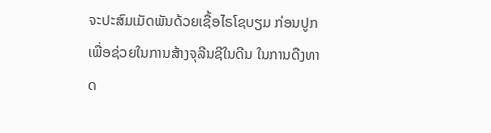ຈະປະສົມເມັດພັນດ້ວຍເຊື້ອໄຣໂຊບຽມ ກ່ອນປູກເພື່ອຊ່ວຍໃນການສ້າງຈຸລີນຊີໃນດີນ ໃນການດືງທາດ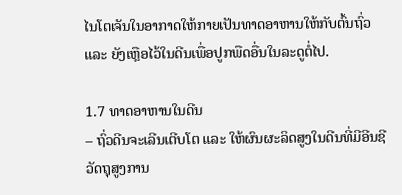ໄນໂຕເຈັນໃນອາກາດໃຫ້ກາຍເປັນທາດອາຫານໃຫ້ກັບຕົ້ນຖົ່ວ ແລະ ຍັງເຫຼືອໄວ້ໃນດີນເພື່ອປູກພືດອື່ນໃນລະດູຕໍ່ໄປ.

1.7 ທາດອາຫານໃນດີນ
– ຖົ່ວດີນຈະເລີນເຕີບໂຕ ແລະ ໃຫ້ຜົນຜະລິດສູງໃນດີນທີ່ມີອີນຊີວັດຖຸສູງການ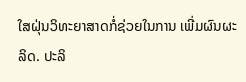ໃສຝຸ່ນວິທະຍາສາດກໍ່ຊ່ວຍໃນການ ເພີ່ມຜົນຜະລິດ. ປະລິ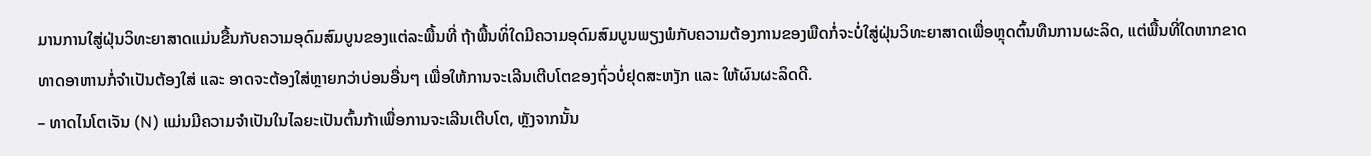ມານການໃສູ່ຝຸ່ນວິທະຍາສາດແມ່ນຂື້ນກັບຄວາມອຸດົມສົມບູນຂອງແຕ່ລະພື້ນທີ່ ຖ້າພື້ນທິ່ໃດມີຄວາມອຸດົມສົມບູນພຽງພໍກັບຄວາມຕ້ອງການຂອງພືດກໍ່ຈະບໍ່ໃສູ່ຝຸ່ນວິທະຍາສາດເພື່ອຫຼຸດຕົ້ນທືນການຜະລິດ, ແຕ່ພື້ນທີ່ໃດຫາກຂາດທາດອາຫານກໍ່ຈໍາເປັນຕ້ອງໃສ່ ແລະ ອາດຈະຕ້ອງໃສ່ຫຼາຍກວ່າບ່ອນອື່ນໆ ເພື່ອໃຫ້ການຈະເລີນເຕີບໂຕຂອງຖົ່ວບໍ່ຢຸດສະຫງັກ ແລະ ໃຫ້ຜົນຜະລິດດີ.
– ທາດໄນໂຕເຈັນ (N) ແມ່ນມີຄວາມຈໍາເປັນໃນໄລຍະເປັນຕົ້ນກ້າເພື່ອການຈະເລີນເຕີບໂຕ, ຫຼັງຈາກນັ້ນ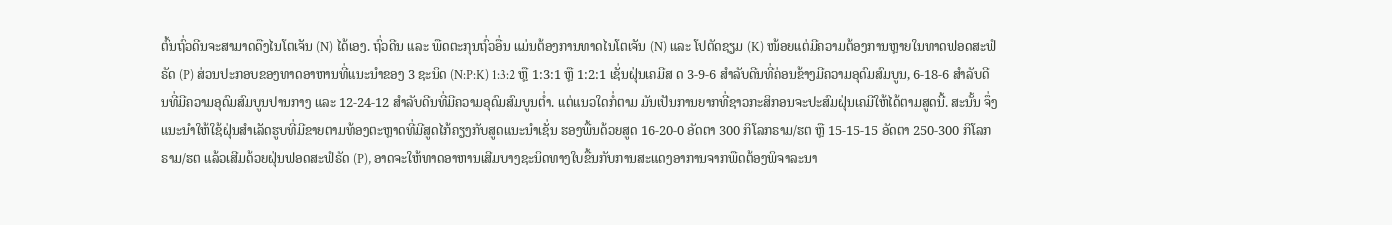ຕົ້ນຖົ່ວດີນຈະສາມາດດືງໄນໂຕເຈັນ (N) ໄດ້ເອງ. ຖົ່ວດີນ ແລະ ພືດຕະກຸນຖົ່ວອື່ນ ແມ່ນຕ້ອງການທາດໄນໂຕເຈັນ (N) ແລະ ໂປຕັດຊຽມ (K) ໜ້ອຍແຕ່ມີຄວາມຕ້ອງການຫຼາຍໃນທາດຟອດສະຟໍຣັດ (P) ສ່ວນປະກອບຂອງທາດອາຫານທີ່ແນະນໍາຂອງ 3 ຊະນິດ (N:P:K) 1:3:2 ຫຼື 1:3:1 ຫຼື 1:2:1 ເຊັ່ນຝຸ່ນເຄມີສ ດ 3-9-6 ສໍາລັບດີນທີ່ຄ່ອນຂ້າງມີຄວາມອຸດົມສົມບູນ, 6-18-6 ສໍາລັບດີນທີ່ມີຄວາມອຸດົມສົມບູນປານກາງ ແລະ 12-24-12 ສໍາລັບດີນທີ່ມີຄວາມອຸດົມສົມບູນຕໍ່າ. ແຕ່ແນວໃດກໍ່ຕາມ ມັນເປັນການຍາກທີ່ຊາວກະສິກອນຈະປະສົມຝຸ່ນເຄມີໃຫ້ໄດ້ຕາມສູດນີ້. ສະນັ້ນ ຈຶ່ງແນະນໍາໃຫ້ໃຊ້ຝຸ່ນສໍາເລັດຮູບທີ່ມີຂາຍຕາມທ້ອງຕະຫຼາດທີ່ມີສູດໄກ້ຄຽງກັບສູດແນະນໍາເຊັ່ນ ຮອງພື້ນດ້ວຍສູດ 16-20-0 ອັດຕາ 300 ກິໂລກຣາມ/ຮຕ ຫຼື 15-15-15 ອັດຕາ 250-300 ກິໂລກຣາມ/ຮຕ ແລ້ວເສີມດ້ວຍຝຸ່ນຟອດສະຟໍຣັດ (P), ອາດຈະໃຫ້ທາດອາຫານເສີມບາງຊະນິດທາງໃບຂື້ນກັບການສະແດງອາການຈາກພືດຕ້ອງພິຈາລະນາ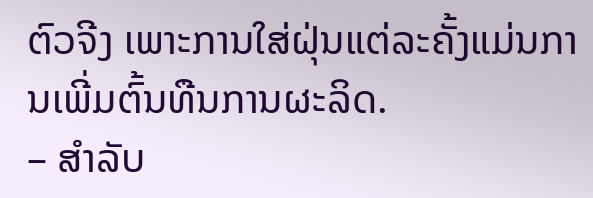ຕົວຈີງ ເພາະການໃສ່ຝຸ່ນແຕ່ລະຄັ້ງແມ່ນການເພີ່ມຕົ້ນທືນການຜະລິດ.
– ສໍາລັບ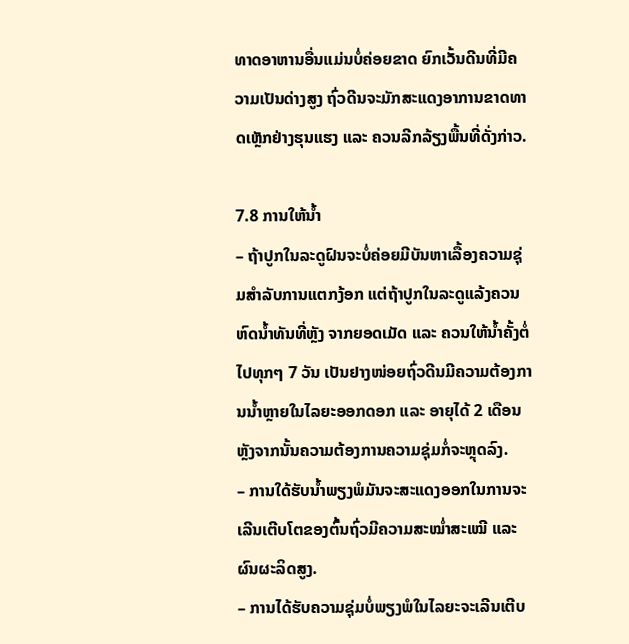ທາດອາຫານອື່ນແມ່ນບໍ່ຄ່ອຍຂາດ ຍົກເວັ້ນດີນທີ່ມີຄວາມເປັນດ່າງສູງ ຖົ່ວດີນຈະມັກສະແດງອາການຂາດທາດເຫຼັກຢ່າງຮຸນແຮງ ແລະ ຄວນລີກລ້ຽງພື້ນທີ່ດັ່ງກ່າວ.

7.8 ການໃຫ້ນໍ້າ
– ຖ້າປູກໃນລະດູຝົນຈະບໍ່ຄ່ອຍມີບັນຫາເລື້ອງຄວາມຊຸ່ມສໍາລັບການແຕກງ້ອກ ແຕ່ຖ້າປູກໃນລະດູແລ້ງຄວນຫົດນໍ້າທັນທີ່ຫຼັງ ຈາກຍອດເມັດ ແລະ ຄວນໃຫ້ນໍ້າຄັ້ງຕໍ່ໄປທຸກໆ 7 ວັນ ເປັນຢາງໜ່ອຍຖົ່ວດີນມີຄວາມຕ້ອງການນໍ້າຫຼາຍໃນໄລຍະອອກດອກ ແລະ ອາຍຸໄດ້ 2 ເດືອນ ຫຼັງຈາກນັ້ນຄວາມຕ້ອງການຄວາມຊຸ່ມກໍ່ຈະຫຼຸດລົງ.
– ການໃດ້ຮັບນໍ້າພຽງພໍມັນຈະສະແດງອອກໃນການຈະເລີນເຕີບໂຕຂອງຕົ້ນຖົ່ວມີຄວາມສະໝໍ່າສະເໝີ ແລະ ຜົນຜະລິດສູງ.
– ການໄດ້ຮັບຄວາມຊຸ່ມບໍ່ພຽງພໍໃນໄລຍະຈະເລີນເຕີບ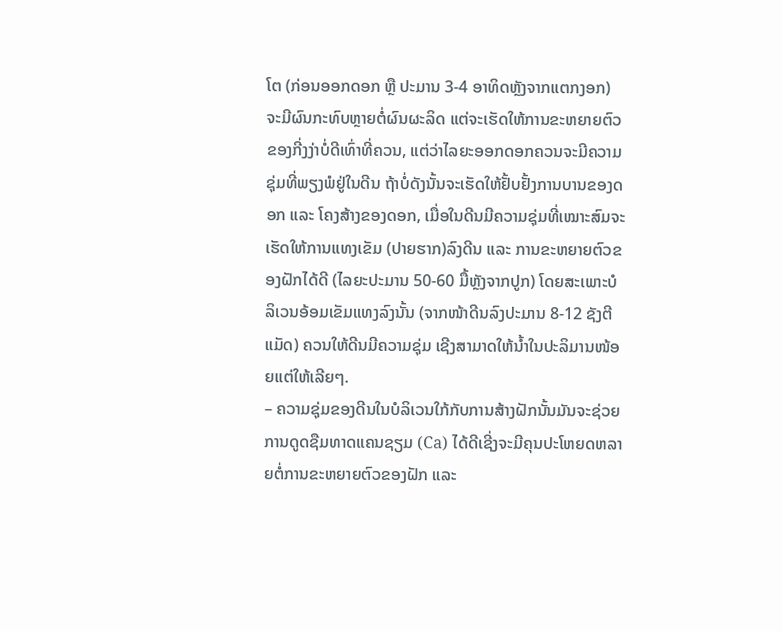ໂຕ (ກ່ອນອອກດອກ ຫຼື ປະມານ 3-4 ອາທິດຫຼັງຈາກແຕກງອກ) ຈະມີຜົນກະທົບຫຼາຍຕໍ່ຜົນຜະລິດ ແຕ່ຈະເຮັດໃຫ້ການຂະຫຍາຍຕົວຂອງກີ່ງງ່າບໍ່ດີເທົ່າທີ່ຄວນ, ແຕ່ວ່າໄລຍະອອກດອກຄວນຈະມີຄວາມຊຸ່ມທີ່ພຽງພໍຢູ່ໃນດີນ ຖ້າບໍ່ດັງນັ້ນຈະເຮັດໃຫ້ຢັ້ບຢັ້ງການບານຂອງດອກ ແລະ ໂຄງສ້າງຂອງດອກ, ເມື່ອໃນດີນມີຄວາມຊຸ່ມທີ່ເໝາະສົມຈະເຮັດໃຫ້ການແທງເຂັມ (ປາຍຮາກ)ລົງດີນ ແລະ ການຂະຫຍາຍຕົວຂອງຝັກໄດ້ດີ (ໄລຍະປະມານ 50-60 ມື້ຫຼັງຈາກປູກ) ໂດຍສະເພາະບໍລິເວນອ້ອມເຂັມແທງລົງນັ້ນ (ຈາກໜ້າດີນລົງປະມານ 8-12 ຊັງຕີແມັດ) ຄວນໃຫ້ດີນມີຄວາມຊຸ່ມ ເຊີງສາມາດໃຫ້ນໍ້າໃນປະລິມານໜ້ອຍແຕ່ໃຫ້ເລີຍໆ.
– ຄວາມຊຸ່ມຂອງດີນໃນບໍລິເວນໃກ້ກັບການສ້າງຝັກນັ້ນມັນຈະຊ່ວຍການດູດຊືມທາດແຄນຊຽມ (Ca) ໄດ້ດີເຊີ່ງຈະມີຄຸນປະໂຫຍດຫລາຍຕໍ່ການຂະຫຍາຍຕົວຂອງຝັກ ແລະ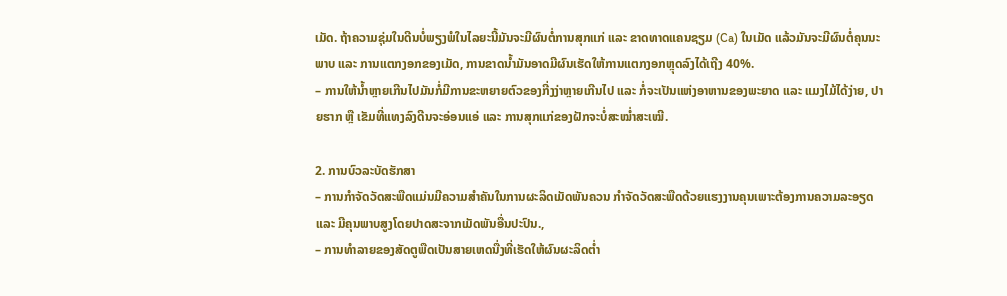ເມັດ. ຖ້າຄວາມຊຸ່ມໃນດີນບໍ່ພຽງພໍໃນໄລຍະນີ້ມັນຈະມີຜົນຕໍ່ການສຸກແກ່ ແລະ ຂາດທາດແຄນຊຽມ (Ca) ໃນເມັດ ແລ້ວມັນຈະມີຜົນຕໍ່ຄຸນນະພາບ ແລະ ການແຕກງອກຂອງເມັດ, ການຂາດນໍ້າມັນອາດມີຜົນເຮັດໃຫ້ການແຕກງອກຫຼຸດລົງໄດ້ເຖີງ 40%.
– ການໃຫ້ນໍ້າຫຼາຍເກີນໄປມັນກໍ່ມີການຂະຫຍາຍຕົວຂອງກີ່ງງ່າຫຼາຍເກີນໄປ ແລະ ກໍ່ຈະເປັນແຫ່ງອາຫານຂອງພະຍາດ ແລະ ແມງໄມ້ໄດ້ງ່າຍ, ປາຍຮາກ ຫຼື ເຂັມທີ່ແທງລົງດີນຈະອ່ອນແອ່ ແລະ ການສຸກແກ່ຂອງຝັກຈະບໍ່ສະໝໍ່າສະເໝີ.

2. ການບົວລະບັດຮັກສາ
– ການກໍາຈັດວັດສະພືດແມ່ນມີຄວາມສໍາຄັນໃນການຜະລິດເມັດພັນຄວນ ກໍາຈັດວັດສະພືດດ້ວຍແຮງງານຄຸນເພາະຕ້ອງການຄວາມລະອຽດ ແລະ ມີຄຸນພາບສູງໂດຍປາດສະຈາກເມັດພັນອື່ນປະປົນ.,
– ການທໍາລາຍຂອງສັດຕູພືດເປັນສາຍເຫດນື່ງທີ່ເຮັດໃຫ້ຜົນຜະລິດຕໍ່າ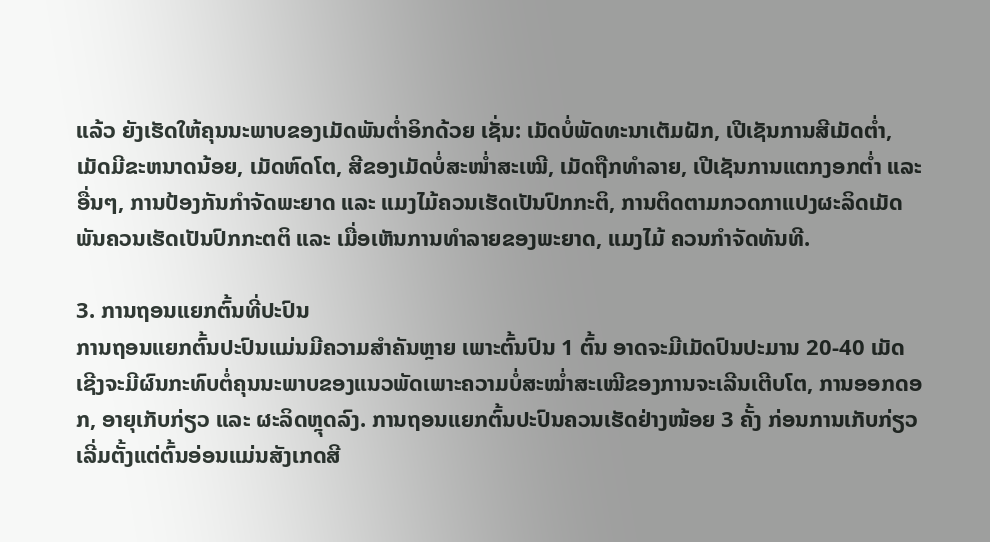ແລ້ວ ຍັງເຮັດໃຫ້ຄຸນນະພາບຂອງເມັດພັນຕໍ່າອິກດ້ວຍ ເຊັ່ນ: ເມັດບໍ່ພັດທະນາເຕັມຝັກ, ເປີເຊັນການສີເມັດຕໍ່າ, ເມັດມີຂະຫນາດນ້ອຍ, ເມັດຫົດໂຕ, ສີຂອງເມັດບໍ່ສະໜໍ່າສະເໝີ, ເມັດຖືກທໍາລາຍ, ເປີເຊັນການແຕກງອກຕໍ່າ ແລະ ອື່ນໆ, ການປ້ອງກັນກໍາຈັດພະຍາດ ແລະ ແມງໄມ້ຄວນເຮັດເປັນປົກກະຕິ, ການຕິດຕາມກວດກາແປງຜະລິດເມັດພັນຄວນເຮັດເປັນປົກກະຕຕິ ແລະ ເມື່ອເຫັນການທໍາລາຍຂອງພະຍາດ, ແມງໄມ້ ຄວນກໍາຈັດທັນທີ.

3. ການຖອນແຍກຕົ້ນທີ່ປະປົນ
ການຖອນແຍກຕົ້ນປະປົນແມ່ນມີຄວາມສໍາຄັນຫຼາຍ ເພາະຕົ້ນປົນ 1 ຕົ້ນ ອາດຈະມີເມັດປົນປະມານ 20-40 ເມັດ ເຊີງຈະມີຜົນກະທົບຕໍ່ຄຸນນະພາບຂອງແນວພັດເພາະຄວາມບໍ່ສະໝໍ່າສະເໝີຂອງການຈະເລີນເຕີບໂຕ, ການອອກດອກ, ອາຍຸເກັບກ່ຽວ ແລະ ຜະລິດຫຼຸດລົງ. ການຖອນແຍກຕົ້ນປະປົນຄວນເຮັດຢ່າງໜ້ອຍ 3 ຄັ້ງ ກ່ອນການເກັບກ່ຽວເລີ່ມຕັ້ງແຕ່ຕົ້ນອ່ອນແມ່ນສັງເກດສີ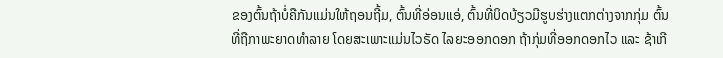ຂອງຕົ້ນຖ້າບໍ່ຄືກັນແມ່ນໃຫ້ຖອນຖີ້ມ, ຕົ້ນທີ່ອ່ອນແອ່, ຕົ້ນທີ່ບິດບ້ຽວມີຮູບຮ່າງແຕກຕ່າງຈາກກຸ່ມ ຕົ້ນທີ່ຖືກາພະຍາດທໍາລາຍ ໂດຍສະເພາະແມ່ນໄວຣັດ ໄລຍະອອກດອກ ຖ້າກຸ່ມທີ່ອອກດອກໄວ ແລະ ຊ້າເກີ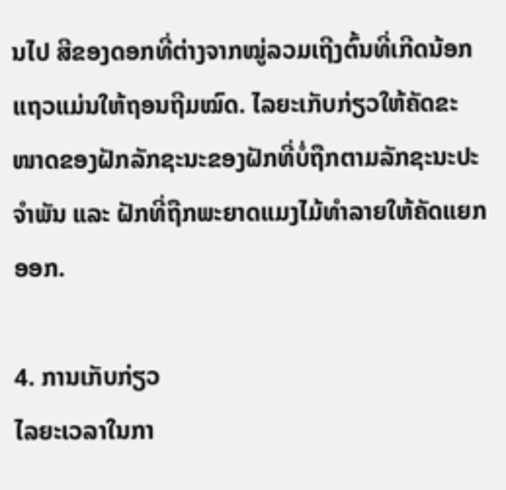ນໄປ ສີຂອງດອກທີ່ຕ່າງຈາກໝູ່ລວມເຖີງຕົ້ນທີ່ເກີດນ້ອກແຖວແມ່ນໃຫ້ຖອນຖີມໝົດ. ໄລຍະເກັບກ່ຽວໃຫ້ຄັດຂະໜາດຂອງຝັກລັກຊະນະຂອງຝັກທີ່ບໍ່ຖືກຕາມລັກຊະນະປະຈໍາພັນ ແລະ ຝັກທີ່ຖືກພະຍາດແມງໄມ້ທໍາລາຍໃຫ້ຄັດແຍກອອກ.

4. ການເກັບກ່ຽວ
ໄລຍະເວລາໃນກາ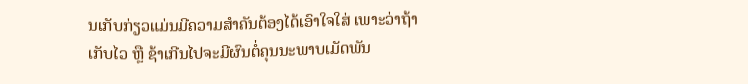ນເກັບກ່ຽວແມ່ນມີຄວາມສໍາຄັນຕ້ອງໄດ້ເອົາໃຈໃສ່ ເພາະວ່າຖ້າເກັບໄວ ຫຼື ຊ້າເກີນໄປຈະມີຜົນຕໍ່ຄຸນນະພາບເມັດພັນ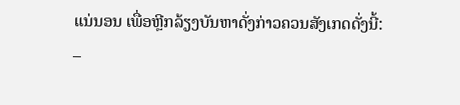ແນ່ນອນ ເພື່ອຫຼີກລ້ຽງບັນຫາດັ່ງກ່າວຄວນສັງເກດດັ່ງນີ້:
–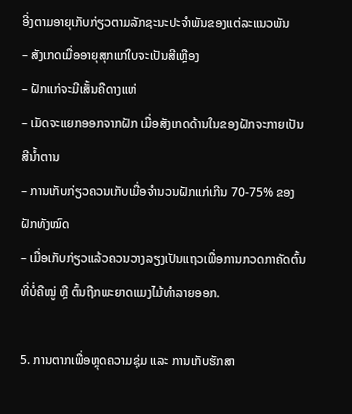ອີ່ງຕາມອາຍຸເກັບກ່ຽວຕາມລັກຊະນະປະຈໍາພັນຂອງແຕ່ລະແນວພັນ
– ສັງເກດເມື່ອອາຍຸສຸກແກ່ໃບຈະເປັນສີເຫຼືອງ
– ຝັກແກ່ຈະມີເສັ້ນຄືດາງແຫ່
– ເມັດຈະແຍກອອກຈາກຝັກ ເມື່ອສັງເກດດ້ານໃນຂອງຝັກຈະກາຍເປັນສີນໍ້າຕານ
– ການເກັບກ່ຽວຄວນເກັບເມື່ອຈໍານວນຝັກແກ່ເກີນ 70-75% ຂອງຝັກທັງໝົດ
– ເມື່ອເກັບກ່ຽວແລ້ວຄວນວາງລຽງເປັນແຖວເພື່ອການກວດກາຄັດຕົ້ນທີ່ບໍ່ຄືໝູ່ ຫຼື ຕົ້ນຖືກພະຍາດແມງໄມ້ທໍາລາຍອອກ.

5. ການຕາກເພື່ອຫຼຸດຄວາມຊຸ່ມ ແລະ ການເກັບຮັກສາ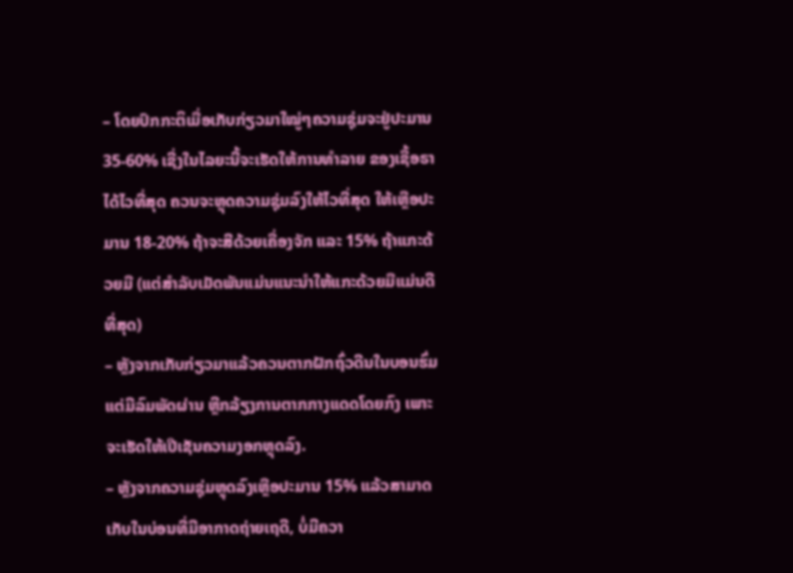– ໂດຍປົກກະຕິເມື່ອເກັບກ່ຽວມາໃໝູ່ໆຄວາມຊຸ່ມຈະຢູ່ປະມານ 35-60% ເຊີ່ງໃນໄລຍະນີ້ຈະເຮັດໃຫ້ການທໍາລາຍ ຂອງເຊື້ອຣາໄດ້ໄວທີ່ສຸດ ຄວນຈະຫຼຸດຄວາມຊຸ່ມລົງໃຫ້ໄວທີ່ສຸດ ໃຫ້ເຫຼືອປະມານ 18-20% ຖ້າຈະສີດ້ວຍເຄື່ອງຈັກ ແລະ 15% ຖ້າແກະດ້ວຍມື (ແຕ່ສຳລັບເມັດພັນແມ່ນແນະນໍາໃຫ້ແກະດ້ວຍມືແມ່ນດີທີ່ສຸດ)
– ຫຼັງຈາກເກັບກ່ຽວມາແລ້ວຄວນຕາກຝັກຖົ່ວດີນໃນບອນຮົ່ມ ແຕ່ມີລົມພັດຜ່ານ ຫຼີກລ້ຽງການຕາກກາງແດດໂດຍກົງ ເພາະຈະເຮັດໃຫ້ເປີເຊັນຄວາມງອກຫຼຸດລົງ.
– ຫຼັງຈາກຄວາມຊຸ່ມຫຼຸດລົງເຫຼືອປະມານ 15% ແລ້ວສາມາດເກັບໃນບ່ອນທີ່ມີອາກາດຖ່າຍເຖດີ, ບໍ່ມີຄວາ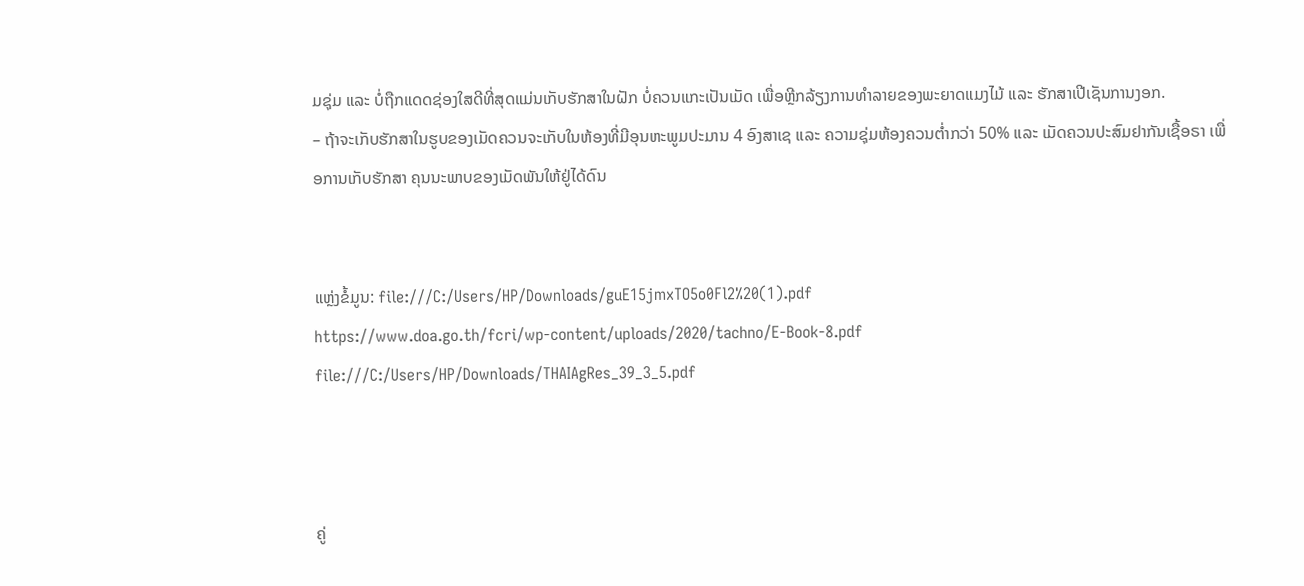ມຊຸ່ມ ແລະ ບໍ່ຖືກແດດຊ່ອງໃສດີທີ່ສຸດແມ່ນເກັບຮັກສາໃນຝັກ ບໍ່ຄວນແກະເປັນເມັດ ເພື່ອຫຼີກລ້ຽງການທໍາລາຍຂອງພະຍາດແມງໄມ້ ແລະ ຮັກສາເປີເຊັນການງອກ.
– ຖ້າຈະເກັບຮັກສາໃນຮູບຂອງເມັດຄວນຈະເກັບໃນຫ້ອງທີ່ມີອຸນຫະພູມປະມານ 4 ອົງສາເຊ ແລະ ຄວາມຊຸ່ມຫ້ອງຄວນຕໍ່າກວ່າ 50% ແລະ ເມັດຄວນປະສົມຢາກັນເຊື້ອຣາ ເພື່ອການເກັບຮັກສາ ຄຸນນະພາບຂອງເມັດພັນໃຫ້ຢູ່ໄດ້ດົນ


ແຫຼ່ງຂໍ້ມູນ: file:///C:/Users/HP/Downloads/guE15jmxTO5o0Fl2%20(1).pdf
https://www.doa.go.th/fcri/wp-content/uploads/2020/tachno/E-Book-8.pdf
file:///C:/Users/HP/Downloads/THAIAgRes_39_3_5.pdf



ຄູ່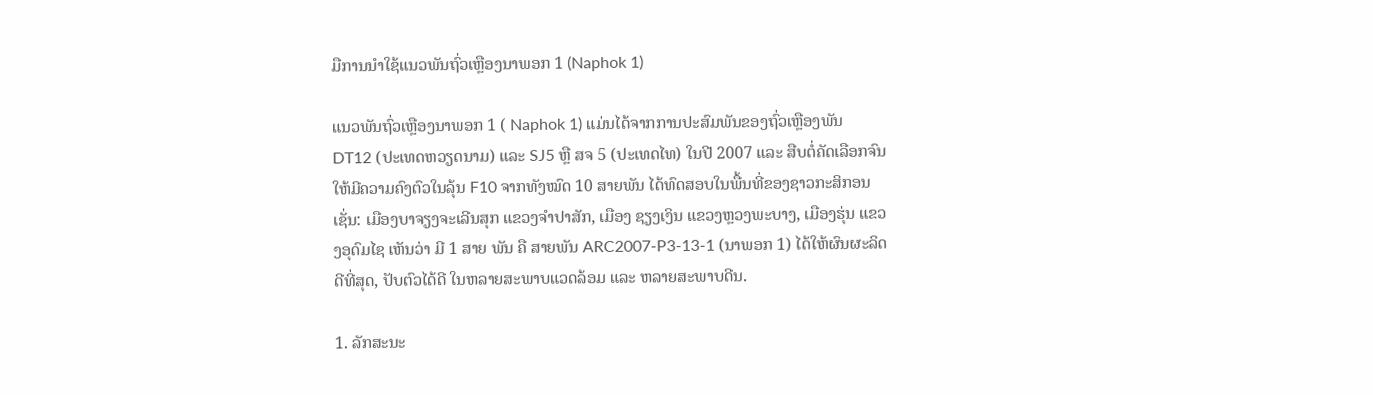ມືການນໍາໃຊ້ແນວພັນຖົ່ວເຫຼືອງນາພອກ 1 (Naphok 1)

ແນວພັນຖົ່ວເຫຼືອງນາພອກ 1 ( Naphok 1) ແມ່ນໄດ້ຈາກການປະສົມພັນຂອງຖົ່ວເຫຼືອງພັນ DT12 (ປະເທດຫວຽດນາມ) ແລະ SJ5 ຫຼື ສຈ 5 (ປະເທດໄທ) ໃນປີ 2007 ແລະ ສືບຕໍ່ຄັດເລືອກຈົນໃຫ້ມີຄວາມຄົງຕົວໃນລຸ້ນ F10 ຈາກທັງໝົດ 10 ສາຍພັນ ໄດ້ທົດສອບໃນພື້ນທີ່ຂອງຊາວກະສິກອນ ເຊັ່ນ: ເມືອງບາຈຽງຈະເລີນສຸກ ແຂວງຈໍາປາສັກ, ເມືອງ ຊຽງເງິນ ແຂວງຫຼວງພະບາງ, ເມືອງຮຸ່ນ ແຂວງອຸດົມໄຊ ເຫັນວ່າ ມີ 1 ສາຍ ພັນ ຄື ສາຍພັນ ARC2007-P3-13-1 (ນາພອກ 1) ໄດ້ໃຫ້ຜົນຜະລິດດີທີ່ສຸດ, ປັບຕົວໄດ້ດີ ໃນຫລາຍສະພາບແວດລ້ອມ ແລະ ຫລາຍສະພາບດີນ.

1. ລັກສະນະ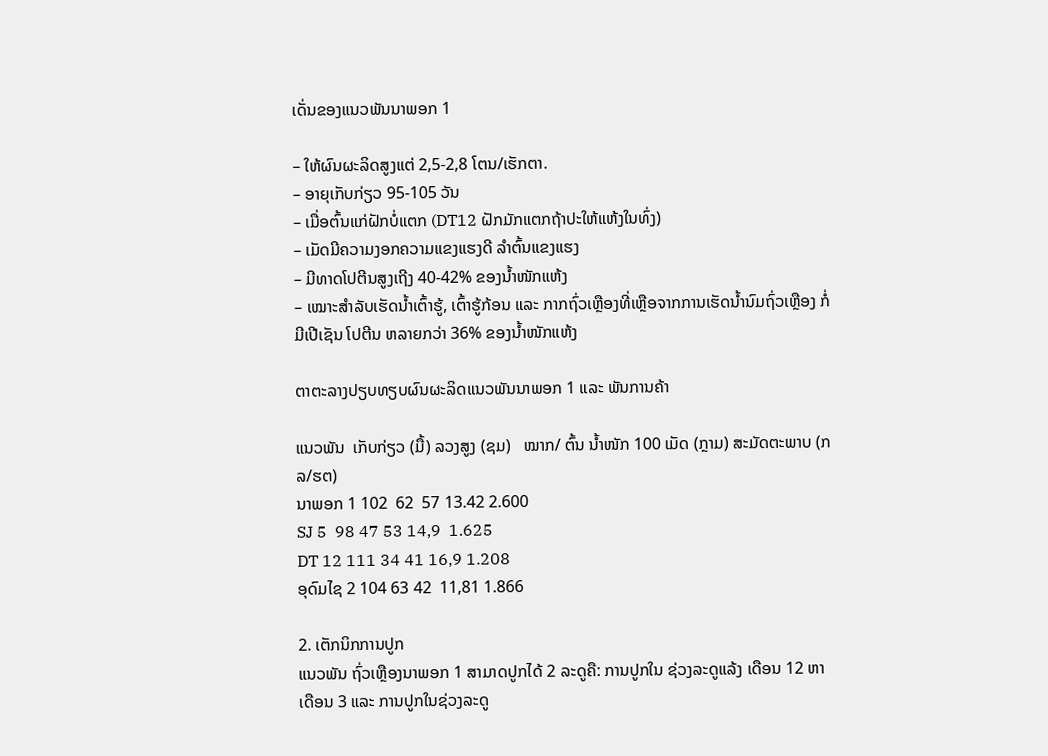ເດັ່ນຂອງແນວພັນນາພອກ 1

– ໃຫ້ຜົນຜະລິດສູງແຕ່ 2,5-2,8 ໂຕນ/ເຮັກຕາ.
– ອາຍຸເກັບກ່ຽວ 95-105 ວັນ
– ເມື່ອຕົ້ນແກ່ຝັກບໍ່ແຕກ (DT12 ຝັກມັກແຕກຖ້າປະໃຫ້ແຫ້ງໃນທົ່ງ)
– ເມັດມີຄວາມງອກຄວາມແຂງແຮງດີ ລໍາຕົ້ນແຂງແຮງ
– ມີທາດໂປຕີນສູງເຖີງ 40-42% ຂອງນໍ້າໜັກແຫ້ງ
– ເໝາະສໍາລັບເຮັດນໍ້າເຕົ້າຮູ້, ເຕົ້າຮູ້ກ້ອນ ແລະ ກາກຖົ່ວເຫຼືອງທີ່ເຫຼືອຈາກການເຮັດນໍ້ານົມຖົ່ວເຫຼືອງ ກໍ່ມີເປີເຊັນ ໂປຕີນ ຫລາຍກວ່າ 36% ຂອງນໍ້າໜັກແຫ້ງ

ຕາຕະລາງປຽບທຽບຜົນຜະລິດແນວພັນນາພອກ 1 ແລະ ພັນການຄ້າ

ແນວພັນ  ເກັບກ່ຽວ (ມື້) ລວງສູງ (ຊມ)   ໝາກ/ ຕົ້ນ ນໍ້າໜັກ 100 ເມັດ (ກຼາມ) ສະມັດຕະພາບ (ກລ/ຮຕ)
ນາພອກ 1 102  62  57 13.42 2.600
SJ 5  98 47 53 14,9  1.625
DT 12 111 34 41 16,9 1.208
ອຸດົມໄຊ 2 104 63 42  11,81 1.866

2. ເຕັກນິກການປູກ
ແນວພັນ ຖົ່ວເຫຼືອງນາພອກ 1 ສາມາດປູກໄດ້ 2 ລະດູຄື: ການປູກໃນ ຊ່ວງລະດູແລ້ງ ເດືອນ 12 ຫາ ເດືອນ 3 ແລະ ການປູກໃນຊ່ວງລະດູ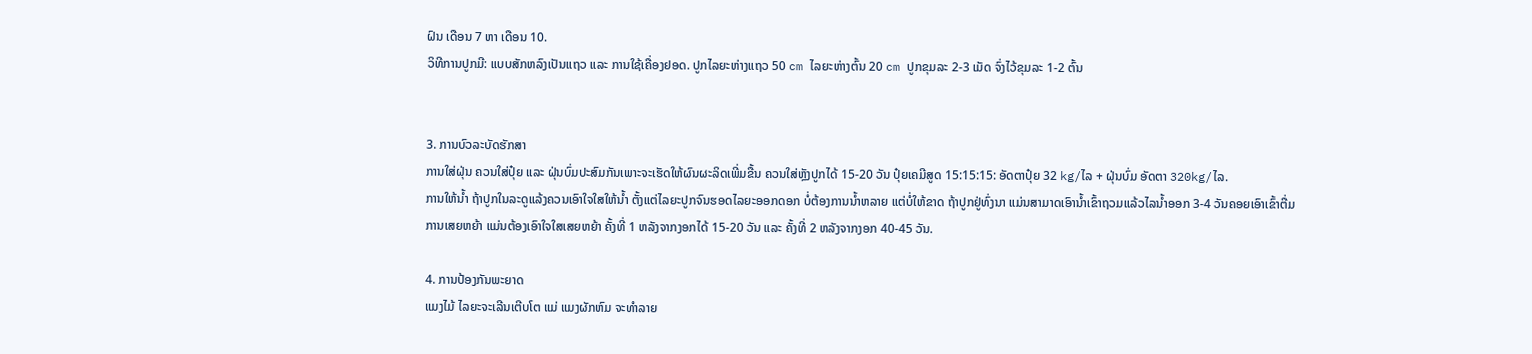ຝົນ ເດືອນ 7 ຫາ ເດືອນ 10.
ວິທີການປູກມີ: ແບບສັກຫລົງເປັນແຖວ ແລະ ການໃຊ້ເຄື່ອງຢອດ. ປູກໄລຍະຫ່າງແຖວ 50 cm ໄລຍະຫ່າງຕົ້ນ 20 cm ປູກຂຸມລະ 2-3 ເມັດ ຈົ່ງໄວ້ຂຸມລະ 1-2 ຕົ້ນ


3. ການບົວລະບັດຮັກສາ
ການໃສ່ຝຸ່ນ ຄວນໃສ່ປຸ໋ຍ ແລະ ຝຸ່ນບົ່ມປະສົມກັນເພາະຈະເຮັດໃຫ້ຜົນຜະລິດເພີ່ມຂື້ນ ຄວນໃສ່ຫຼັງປູກໄດ້ 15-20 ວັນ ປຸ໋ຍເຄມີສູດ 15:15:15: ອັດຕາປຸ໋ຍ 32 kg/ໄລ + ຝຸ່ນບົ່ມ ອັດຕາ 320kg/ໄລ.
ການໃຫ້ນໍ້າ ຖ້າປູກໃນລະດູແລ້ງຄວນເອົາໃຈໃສໃຫ້ນໍ້າ ຕັ້ງແຕ່ໄລຍະປູກຈົນຮອດໄລຍະອອກດອກ ບໍ່ຕ້ອງການນໍ້າຫລາຍ ແຕ່ບໍ່ໃຫ້ຂາດ ຖ້າປູກຢູ່ທົ່ງນາ ແມ່ນສາມາດເອົານໍ້າເຂົ້າຖວມແລ້ວໄລນໍ້າອອກ 3-4 ວັນຄອຍເອົາເຂົ້າຕື່ມ
ການເສຍຫຍ້າ ແມ່ນຕ້ອງເອົາໃຈໃສເສຍຫຍ້າ ຄັ້ງທີ່ 1 ຫລັງຈາກງອກໄດ້ 15-20 ວັນ ແລະ ຄັ້ງທີ່ 2 ຫລັງຈາກງອກ 40-45 ວັນ.

4. ການປ້ອງກັນພະຍາດ
ແມງໄມ້ ໄລຍະຈະເລີນເຕີບໂຕ ແມ່ ແມງຜັກຫົມ ຈະທໍາລາຍ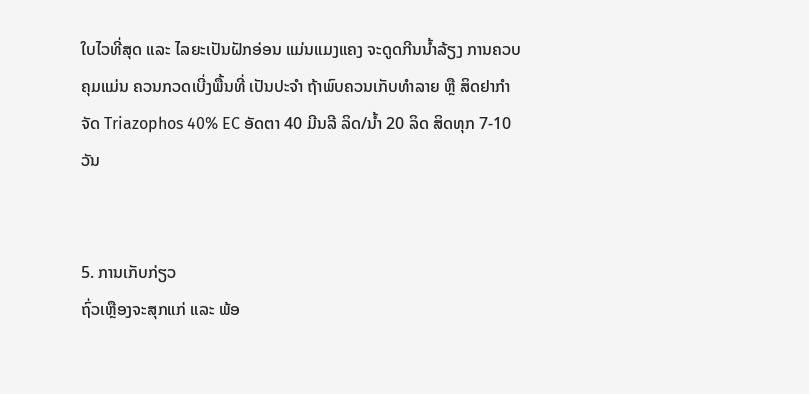ໃບໄວທີ່ສຸດ ແລະ ໄລຍະເປັນຝັກອ່ອນ ແມ່ນແມງແຄງ ຈະດູດກີນນໍ້າລ້ຽງ ການຄວບຄຸມແມ່ນ ຄວນກວດເບີ່ງພື້ນທີ່ ເປັນປະຈໍາ ຖ້າພົບຄວນເກັບທໍາລາຍ ຫຼື ສິດຢາກໍາຈັດ Triazophos 40% EC ອັດຕາ 40 ມີນລີ ລິດ/ນໍ້າ 20 ລິດ ສິດທຸກ 7-10 ວັນ


5. ການເກັບກ່ຽວ
ຖົ່ວເຫຼືອງຈະສຸກແກ່ ແລະ ພ້ອ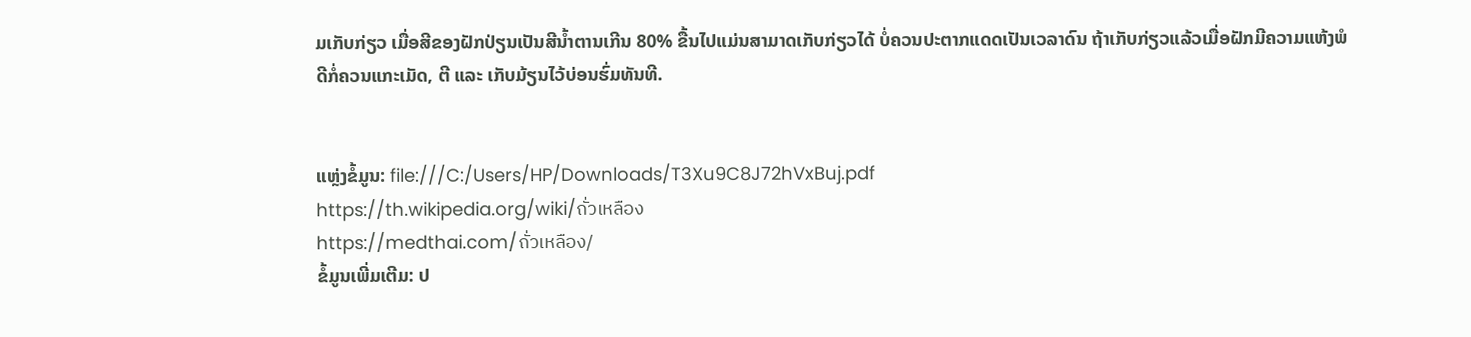ມເກັບກ່ຽວ ເມື່ອສີຂອງຝັກປ່ຽນເປັນສີນໍ້າຕານເກີນ 80% ຂື້ນໄປແມ່ນສາມາດເກັບກ່ຽວໄດ້ ບໍ່ຄວນປະຕາກແດດເປັນເວລາດົນ ຖ້າເກັບກ່ຽວແລ້ວເມື່ອຝັກມີຄວາມແຫ້ງພໍດີກໍ່ຄວນແກະເມັດ, ຕີ ແລະ ເກັບມ້ຽນໄວ້ບ່ອນຮົ່ມທັນທີ.


ແຫຼ່ງຂໍ້ມູນ: file:///C:/Users/HP/Downloads/T3Xu9C8J72hVxBuj.pdf
https://th.wikipedia.org/wiki/ถั่วเหลือง
https://medthai.com/ถั่วเหลือง/
ຂໍ້ມູນເພີ່ມເຕີມ: ປ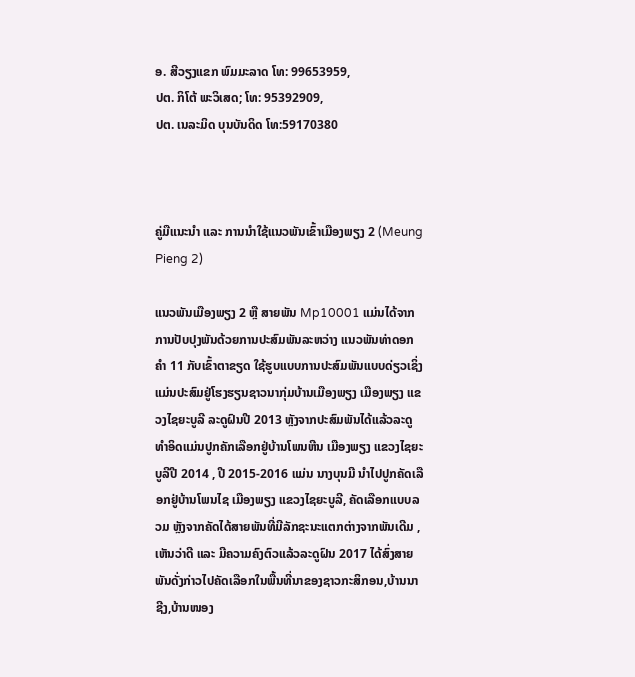ອ. ສີວຽງແຂກ ພົມມະລາດ ໂທ: 99653959,
ປຕ. ກິໂຕ້ ພະວິເສດ; ໂທ: 95392909,
ປຕ. ເນລະມິດ ບຸນບັນດິດ ໂທ:59170380



ຄູ່ມືແນະນໍາ ແລະ ການນໍາໃຊ້ແນວພັນເຂົ້າເມືອງພຽງ 2 (Meung Pieng 2)

ແນວພັນເມືອງພຽງ 2 ຫຼື ສາຍພັນ Mp10001 ແມ່ນໄດ້ຈາກການປັບປຸງພັນດ້ວຍການປະສົມພັນລະຫວ່າງ ແນວພັນທ່າດອກຄໍາ 11 ກັບເຂົ້າຕາຂຽດ ໃຊ້ຮູບແບບການປະສົມພັນແບບດ່ຽວເຊິ່ງແມ່ນປະສົມຢູ່ໂຮງຮຽນຊາວນາກຸ່ມບ້ານເມືອງພຽງ ເມືອງພຽງ ແຂວງໄຊຍະບູລີ ລະດູຝົນປີ 2013 ຫຼັງຈາກປະສົມພັນໄດ້ແລ້ວລະດູທຳອິດແມ່ນປູກຄັກເລືອກຢູ່ບ້ານໂພນຫີນ ເມືອງພຽງ ແຂວງໄຊຍະບູລີປີ 2014 , ປີ 2015-2016 ແມ່ນ ນາງບຸນມີ ນໍາໄປປູກຄັດເລືອກຢູ່ບ້ານໂພນໄຊ ເມືອງພຽງ ແຂວງໄຊຍະບູລີ, ຄັດເລືອກແບບລວມ ຫຼັງຈາກຄັດໄດ້ສາຍພັນທີ່ມີລັກຊະນະແຕກຕ່າງຈາກພັນເດີມ ,ເຫັນວ່າດີ ແລະ ມີຄວາມຄົງຕົວແລ້ວລະດູຝົນ 2017 ໄດ້ສົ່ງສາຍພັນດັ່ງກ່າວໄປຄັດເລືອກໃນພື້ນທີ່ນາຂອງຊາວກະສິກອນ,ບ້ານນາຊີງ,ບ້ານໜອງ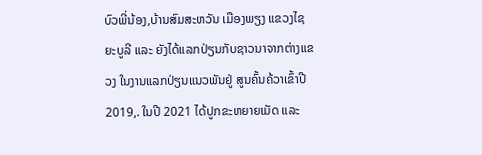ບົວພີ່ນ້ອງ,ບ້ານສົມສະຫວັນ ເມືອງພຽງ ແຂວງໄຊຍະບູລີ ແລະ ຍັງໄດ້ແລກປ່ຽນກັບຊາວນາຈາກຕ່າງແຂວງ ໃນງານແລກປ່ຽນແນວພັນຢູ່ ສູນຄົ້ນຄ້ວາເຂົ້າປີ 2019,. ໃນປີ 2021 ໄດ້ປູກຂະຫຍາຍເມັດ ແລະ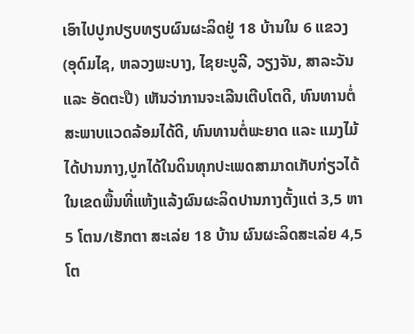ເອົາໄປປູກປຽບທຽບຜົນຜະລິດຢູ່ 18 ບ້ານໃນ 6 ແຂວງ (ອຸດົມໄຊ, ຫລວງພະບາງ, ໄຊຍະບູລີ, ວຽງຈັນ, ສາລະວັນ ແລະ ອັດຕະປື) ເຫັນວ່າການຈະເລີນເຕີບໂຕດີ, ທົນທານຕໍ່ສະພາບແວດລ້ອມໄດ້ດີ, ທົນທານຕໍ່ພະຍາດ ແລະ ແມງໄມ້ໄດ້ປານກາງ,ປູກໄດ້ໃນດິນທຸກປະເພດສາມາດເກັບກ່ຽວໄດ້ໃນເຂດພື້ນທີ່ແຫ້ງແລ້ງຜົນຜະລິດປານກາງຕັ້ງແຕ່ 3,5 ຫາ 5 ໂຕນ/ເຮັກຕາ ສະເລ່ຍ 18 ບ້ານ ຜົນຜະລິດສະເລ່ຍ 4,5 ໂຕ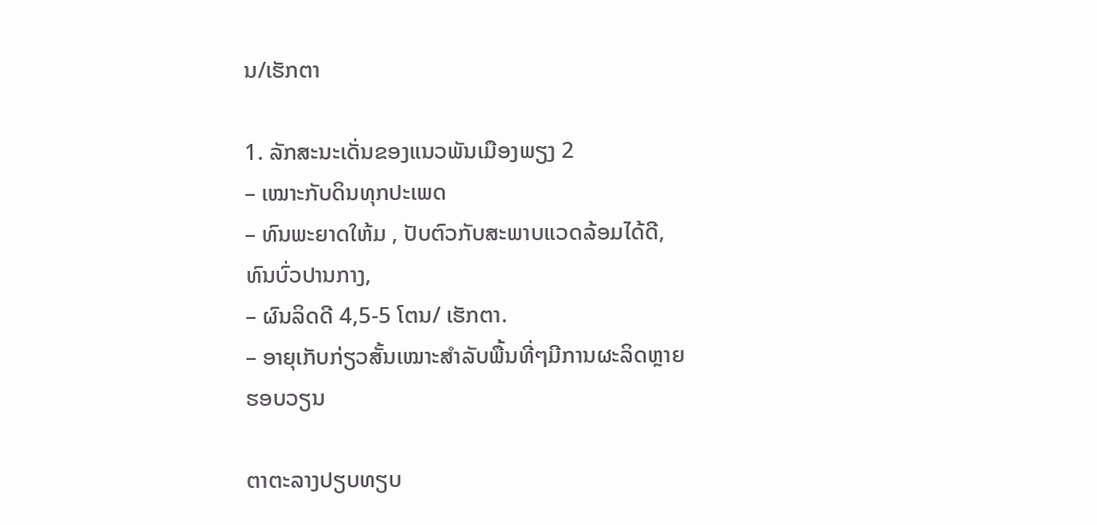ນ/ເຮັກຕາ

1. ລັກສະນະເດັ່ນຂອງແນວພັນເມືອງພຽງ 2
– ເໝາະກັບດິນທຸກປະເພດ
– ທົນພະຍາດໃຫ້ມ , ປັບຕົວກັບສະພາບແວດລ້ອມໄດ້ດີ, ທົນບົ່ວປານກາງ,
– ຜົນລິດດີ 4,5-5 ໂຕນ/ ເຮັກຕາ.
– ອາຍຸເກັບກ່ຽວສັ້ນເໝາະສໍາລັບພື້ນທີ່ໆມີການຜະລິດຫຼາຍຮອບວຽນ

ຕາຕະລາງປຽບທຽບ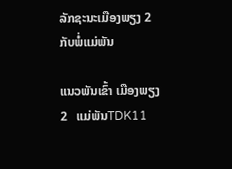ລັກຊະນະເມືອງພຽງ 2 ກັບພໍ່ແມ່ພັນ

ແນວພັນເຂົ້າ ເມືອງພຽງ 2   ແມ່ພັນTDK11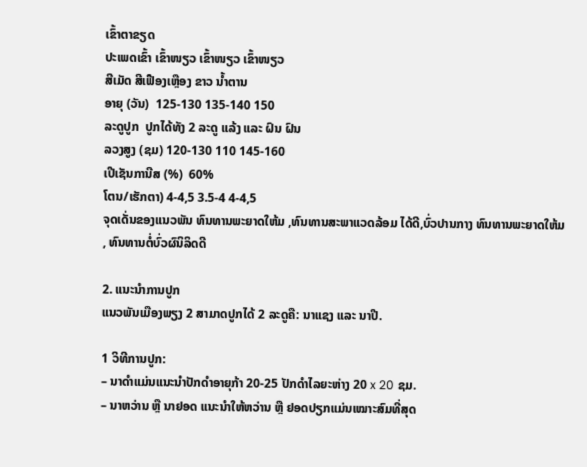ເຂົ້າຕາຂຽດ
ປະເພດເຂົ້າ ເຂົ້າໜຽວ ເຂົ້າໜຽວ ເຂົ້າໜຽວ
ສີເມັດ ສີເຟືອງເຫຼືອງ ຂາວ ນໍ້າຕານ
ອາຍຸ (ວັນ)  125-130 135-140 150
ລະດູປູກ  ປູກໄດ້ທັງ 2 ລະດູ ແລ້ງ ແລະ ຝົນ ຝົນ
ລວງສູງ (ຊມ) 120-130 110 145-160
ເປີເຊັນການີສ (%)  60%
ໂຕນ/ເຮັກຕາ) 4-4,5 3.5-4 4-4,5
ຈຸດເດັ່ນຂອງແນວພັນ ທົນທານພະຍາດໃຫ້ມ ,ທົນທານສະພາແວດລ້ອມ ໄດ້ດີ,ບົ່ວປານກາງ ທົນທານພະຍາດໃຫ້ມ , ທົນທານຕໍ່ບົ່ວຜົນິລິດດີ

2. ແນະນໍາການປູກ
ແນວພັນເມືອງພຽງ 2 ສາມາດປູກໄດ້ 2 ລະດູຄື: ນາແຊງ ແລະ ນາປີ.

1 ວິທີການປູກ:
– ນາດໍາແມ່ນແນະນໍາປັກດໍາອາຍຸກ້າ 20-25 ປັກດໍາໄລຍະຫ່າງ 20 x 20 ຊມ.
– ນາຫວ່ານ ຫຼື ນາຢອດ ແນະນໍາໃຫ້ຫວ່ານ ຫຼື ຢອດປຽກແມ່ນເໝາະສົມທີ່ສຸດ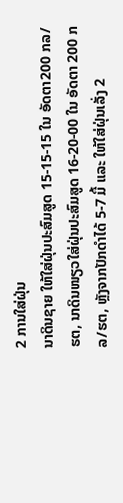2 ການໃສ່ຝຸ່ນ
ນາດິນຊາຍ ໃຫ້ໃສ່ຝຸ່ນປະສົມສູດ 15-15-15 ໃນ ອັດຕາ200 ກລ/ຮຕ, ນາດິນໜຽວໃສ່ຝຸ່ນປະສົມສູດ 16-20-00 ໃນ ອັດຕາ 200 ກລ/ຮຕ, ຫຼັງຈາກປັກດໍາໄດ້ 5-7 ມື້ ແລະ ໃຫ້ໃສ່ຝຸ່ນເລັ່ງ 2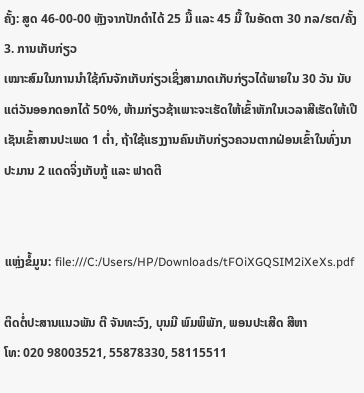ຄັ້ງ: ສູດ 46-00-00 ຫຼັງຈາກປັກດໍາໄດ້ 25 ມື້ ແລະ 45 ມື້ ໃນອັດຕາ 30 ກລ/ຮຕ/ຄັ້ງ
3. ການເກັບກ່ຽວ
ເໝາະສົມໃນການນໍາໃຊ້ກົນຈັກເກັບກ່ຽວເຊິ່ງສາມາດເກັບກ່ຽວໄດ້ພາຍໃນ 30 ວັນ ນັບແຕ່ວັນອອກດອກໄດ້ 50%, ຫ້າມກ່ຽວຊ້າເພາະຈະເຮັດໃຫ້ເຂົ້າຫັກໃນເວລາສີເຮັດໃຫ້ເປີເຊັນເຂົ້າສານປະເພດ 1 ຕໍ່າ, ຖ້າໃຊ້ແຮງງານຄົນເກັບກ່ຽວຄວນຕາກຝ່ອນເຂົ້າໃນທົ່ງນາປະມານ 2 ແດດຈິ່ງເກັບກູ້ ແລະ ຟາດຕີ


ແຫຼ່ງຂໍ້ມູນ: file:///C:/Users/HP/Downloads/tFOiXGQSIM2iXeXs.pdf

ຕິດຕໍ່ປະສານແນວພັນ ຕີ ຈັນທະວົງ, ບຸນມີ ພົມພິພັກ, ພອນປະເສີດ ສີຫາ
ໂທ: 020 98003521, 55878330, 58115511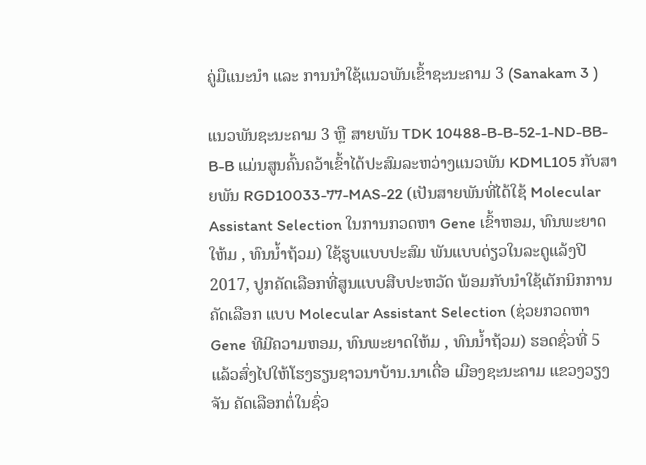ຄູ່ມືແນະນໍາ ແລະ ການນໍາໃຊ້ແນວພັນເຂົ້າຊະນະຄາມ 3 (Sanakam 3 )

ແນວພັນຊະນະຄາມ 3 ຫຼື ສາຍພັນ TDK 10488-B-B-52-1-ND-BB-B-B ແມ່ນສູນຄົ້ນຄວ້າເຂົ້າໄດ້ປະສົມລະຫວ່າງແນວພັນ KDML105 ກັບສາຍພັນ RGD10033-77-MAS-22 (ເປັນສາຍພັນທີ່ໄດ້ໃຊ້ Molecular Assistant Selection ໃນການກວດຫາ Gene ເຂົ້າຫອມ, ທົນພະຍາດໃຫ້ມ , ທົນນໍ້າຖ້ວມ) ໃຊ້ຮູບແບບປະສົມ ພັນແບບດ່ຽວໃນລະດູແລ້ງປີ 2017, ປູກຄັດເລືອກທີ່ສູນແບບສືບປະຫວັດ ພ້ອມກັບນໍາໃຊ້ເຕັກນິກການຄັດເລືອກ ແບບ Molecular Assistant Selection (ຊ່ວຍກວດຫາ Gene ທີມີຄວາມຫອມ, ທົນພະຍາດໃຫ້ມ , ທົນນໍ້າຖ້ວມ) ຮອດຊົ່ວທີ່ 5 ແລ້ວສົ່ງໄປໃຫ້ໂຮງຮຽນຊາວນາບ້ານ.ນາເດື່ອ ເມືອງຊະນະຄາມ ແຂວງວຽງຈັນ ຄັດເລືອກຕໍ່ໃນຊົ່ວ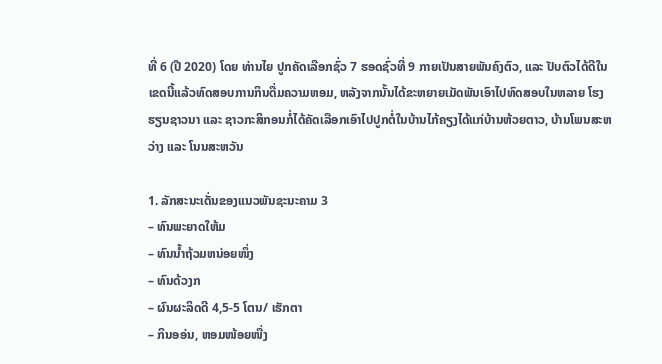ທີ່ 6 (ປີ 2020) ໂດຍ ທ່ານໄຍ ປູກຄັດເລືອກຊົ່ວ 7 ຮອດຊົ່ວທີ່ 9 ກາຍເປັນສາຍພັນຄົງຕົວ, ແລະ ປັບຕົວໄດ້ດີໃນເຂດນີ້ແລ້ວທົດສອບການກິນດື່ມຄວາມຫອມ, ຫລັງຈາກນັ້ນໄດ້ຂະຫຍາຍເມັດພັນເອົາໄປທົດສອບໃນຫລາຍ ໂຮງຮຽນຊາວນາ ແລະ ຊາວກະສິກອນກໍ່ໄດ້ຄັດເລືອກເອົາໄປປູກຕໍ່ໃນບ້ານໄກ້ຄຽງໄດ້ແກ່ບ້ານຫ້ວຍຕາວ, ບ້ານໂພນສະຫວ່າງ ແລະ ໂນນສະຫວັນ

1. ລັກສະນະເດັ່ນຂອງແນວພັນຊະນະຄາມ 3
– ທົນພະຍາດໃຫ້ມ
– ທົນນໍ້າຖ້ວມຫນ່ອຍໜຶ່ງ
– ທົນດ້ວງກ
– ຜົນຜະລິດດີ 4,5-5 ໂຕນ/ ເຮັກຕາ
– ກິນອອ່ນ, ຫອມໜ້ອຍໜື່ງ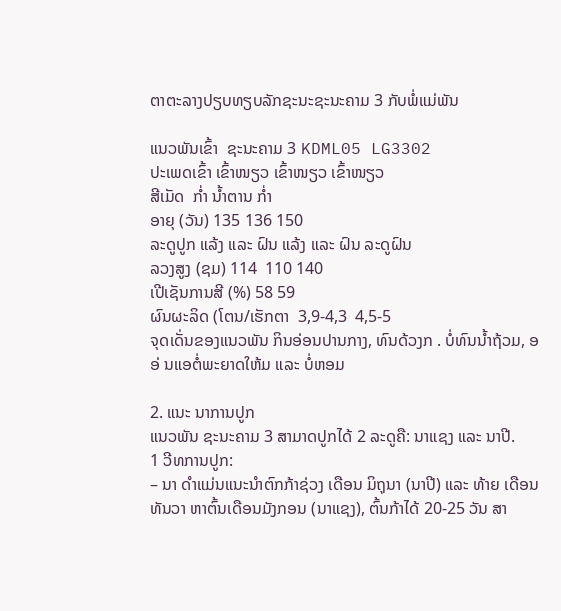ຕາຕະລາງປຽບທຽບລັກຊະນະຊະນະຄາມ 3 ກັບພໍ່ແມ່ພັນ

ແນວພັນເຂົ້າ  ຊະນະຄາມ 3 KDML05 LG3302
ປະເພດເຂົ້າ ເຂົ້າໜຽວ ເຂົ້າໜຽວ ເຂົ້າໜຽວ
ສີເມັດ  ກໍ່າ ນໍ້າຕານ ກໍ່າ
ອາຍຸ (ວັນ) 135 136 150
ລະດູປູກ ແລ້ງ ແລະ ຝົນ ແລ້ງ ແລະ ຝົນ ລະດູຝົນ
ລວງສູງ (ຊມ) 114  110 140
ເປີເຊັນການສີ (%) 58 59
ຜົນຜະລິດ (ໂຕນ/ເຮັກຕາ  3,9-4,3  4,5-5
ຈຸດເດັ່ນຂອງແນວພັນ ກິນອ່ອນປານກາງ, ທົນດ້ວງກ . ບໍ່ທົນນໍ້າຖ້ວມ, ອອ່ ນແອຕໍ່ພະຍາດໃຫ້ມ ແລະ ບໍ່ຫອມ

2. ແນະ ນາການປູກ
ແນວພັນ ຊະນະຄາມ 3 ສາມາດປູກໄດ້ 2 ລະດູຄື: ນາແຊງ ແລະ ນາປີ.
1 ວີທການປູກ:
– ນາ ດໍາແມ່ນແນະນໍາຕົກກ້າຊ່ວງ ເດືອນ ມິຖຸນາ (ນາປີ) ແລະ ທ້າຍ ເດືອນທັນວາ ຫາຕົ້ນເດືອນມັງກອນ (ນາແຊງ), ຕົ້ນກ້າໄດ້ 20-25 ວັນ ສາ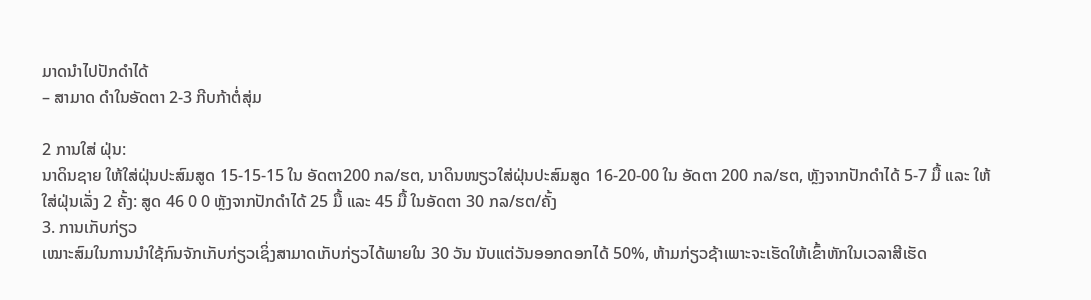ມາດນໍາໄປປັກດໍາໄດ້
– ສາມາດ ດໍາໃນອັດຕາ 2-3 ກີບກ້າຕໍ່ສຸ່ມ

2 ການໃສ່ ຝຸ່ນ:
ນາດິນຊາຍ ໃຫ້ໃສ່ຝຸ່ນປະສົມສູດ 15-15-15 ໃນ ອັດຕາ200 ກລ/ຮຕ, ນາດິນໜຽວໃສ່ຝຸ່ນປະສົມສູດ 16-20-00 ໃນ ອັດຕາ 200 ກລ/ຮຕ, ຫຼັງຈາກປັກດໍາໄດ້ 5-7 ມື້ ແລະ ໃຫ້ໃສ່ຝຸ່ນເລັ່ງ 2 ຄັ້ງ: ສູດ 46 0 0 ຫຼັງຈາກປັກດໍາໄດ້ 25 ມື້ ແລະ 45 ມື້ ໃນອັດຕາ 30 ກລ/ຮຕ/ຄັ້ງ
3. ການເກັບກ່ຽວ
ເໝາະສົມໃນການນໍາໃຊ້ກົນຈັກເກັບກ່ຽວເຊິ່ງສາມາດເກັບກ່ຽວໄດ້ພາຍໃນ 30 ວັນ ນັບແຕ່ວັນອອກດອກໄດ້ 50%, ຫ້າມກ່ຽວຊ້າເພາະຈະເຮັດໃຫ້ເຂົ້າຫັກໃນເວລາສີເຮັດ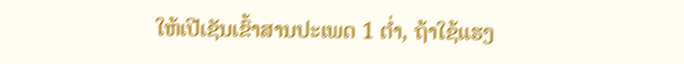ໃຫ້ເປີເຊັນເຂົ້າສານປະເພດ 1 ຕໍ່າ, ຖ້າໃຊ້ແຮງ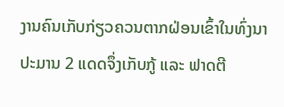ງານຄົນເກັບກ່ຽວຄວນຕາກຝ່ອນເຂົ້າໃນທົ່ງນາປະມານ 2 ແດດຈຶ່ງເກັບກູ້ ແລະ ຟາດຕີ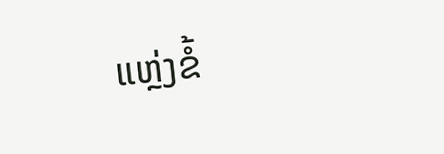ແຫຼ່ງຂໍ້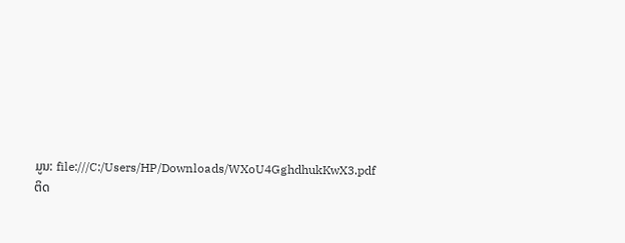ມູນ: file:///C:/Users/HP/Downloads/WXoU4GghdhukKwX3.pdf
ຕິດ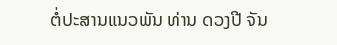ຕໍ່ປະສານແນວພັນ ທ່ານ ດວງປີ ຈັນ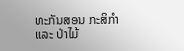ທະກັນສອນ ກະສິກໍາ ແລະ ປ່າໄມ້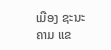ເມືອງ ຊະນະຄາມ ແຂ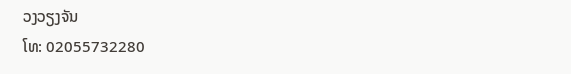ວງວຽງຈັນ
ໂທ: 02055732280